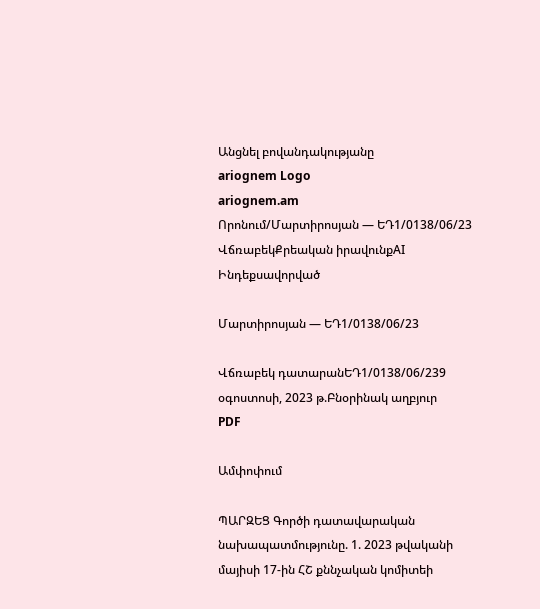Անցնել բովանդակությանը
ariognem Logo
ariognem.am
Որոնում/Մարտիրոսյան — ԵԴ1/0138/06/23
ՎճռաբեկՔրեական իրավունքAI Ինդեքսավորված

Մարտիրոսյան — ԵԴ1/0138/06/23

Վճռաբեկ դատարանԵԴ1/0138/06/239 օգոստոսի, 2023 թ.Բնօրինակ աղբյուր
PDF

Ամփոփում

ՊԱՐԶԵՑ Գործի դատավարական նախապատմությունը. 1. 2023 թվականի մայիսի 17-ին ՀՇ քննչական կոմիտեի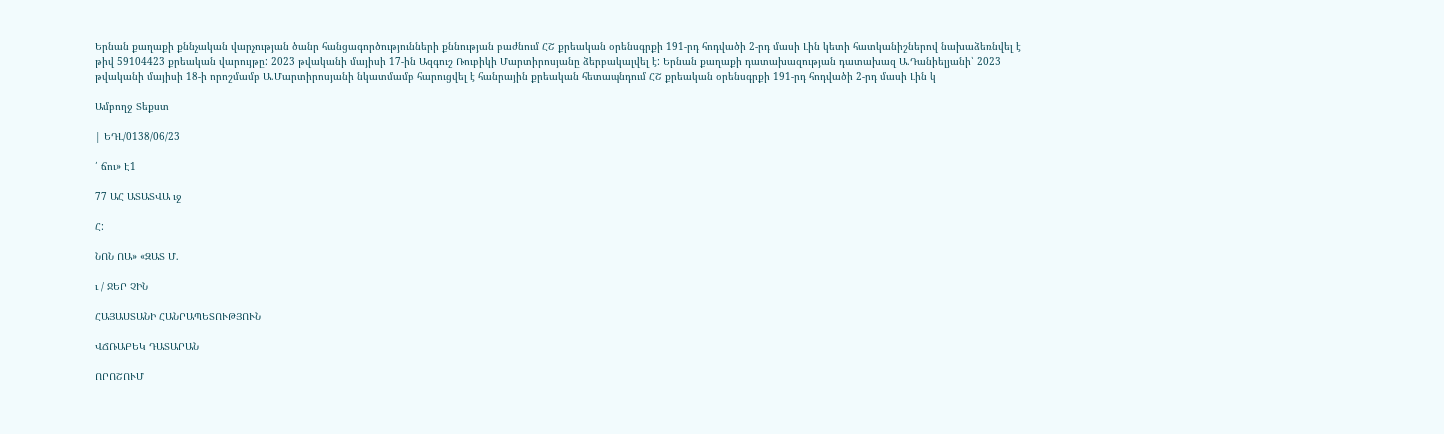Երնան քաղաքի քննչական վարչության ծանր հանցագործությունների քննության բաժնում ՀՇ քրեական օրենսգրքի 191-րդ հոդվածի 2-րդ մասի Լին կետի հատկանիշներով նախաձեռնվել է թիվ 59104423 քրեական վարույթը: 2023 թվականի մայիսի 17-ին Ազգուշ Ռուբիկի Մարտիրոսյանը ձերբակալվել է: Երնան քաղաքի դատախազության դատախազ Ա.Դանիելյանի՝ 2023 թվականի մայիսի 18-ի որոշմամբ Ա.Մարտիրոսյանի նկատմամբ հարուցվել է հանրային քրեական հետապնդում ՀՇ քրեական օրենսգրքի 191-րդ հոդվածի 2-րդ մասի Լին կ

Ամբողջ Տեքստ

| ԵԴԼ/0138/06/23

՛ ճու» Է1

77 ԱՀ ԱՏԱՏՎԱ ւջ

Հ:

ՆՈՆ ՈԱ» «ԶԱՏ Մ.

ւ / ՋԵՐ ՉԻՆ

ՀԱՅԱՍՏԱՆԻ ՀԱՆՐԱՊԵՏՈՒԹՅՈՒՆ

ՎՃՌԱԲԵԿ ԴԱՏԱՐԱՆ

ՈՐՈՇՈՒՄ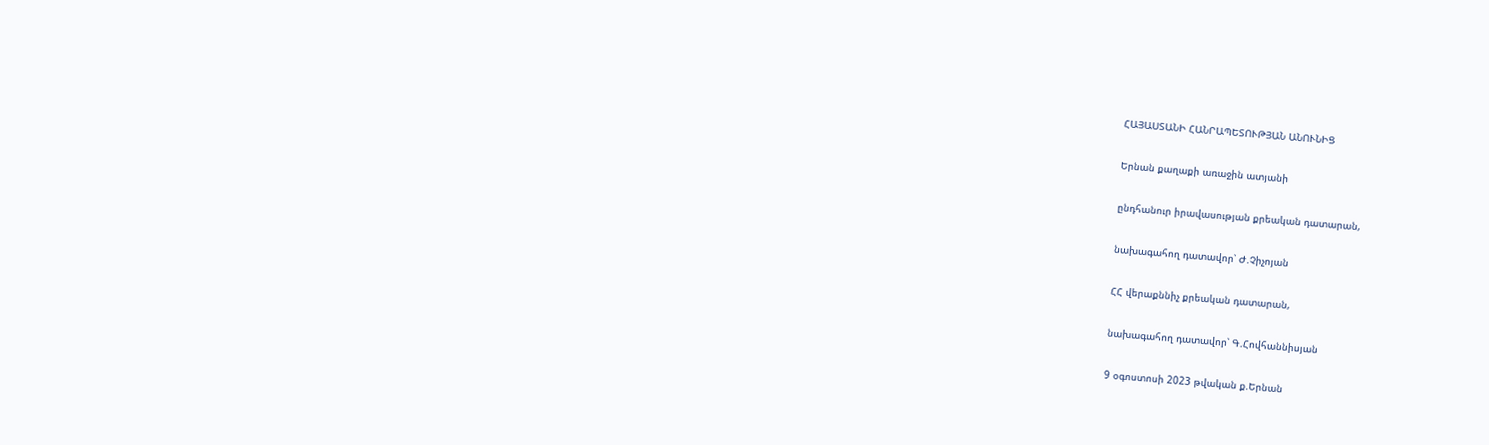ՀԱՅԱՍՏԱՆԻ ՀԱՆՐԱՊԵՏՈՒԹՅԱՆ ԱՆՈՒՆԻՑ

Երնան քաղաքի առաջին ատյանի

ընդհանուր իրավասության քրեական դատարան,

նախագահող դատավոր՝ Ժ.Չիչոյան

ՀՀ վերաքննիչ քրեական դատարան,

նախագահող դատավոր՝ Գ.Հովհաննիսյան

9 օգոստոսի 2023 թվական ք.Երնան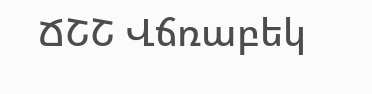ՃՇՇ Վճռաբեկ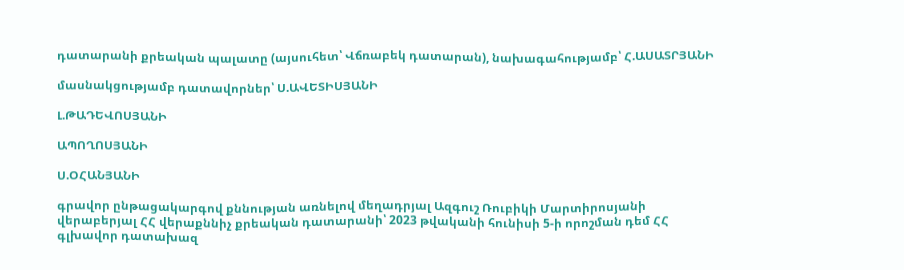դատարանի քրեական պալատը (այսուհետ՝ Վճռաբեկ դատարան), նախագահությամբ՝ Հ.ԱՍԱՏՐՅԱՆԻ

մասնակցությամբ դատավորներ՝ Ս.ԱՎԵՏԻՍՅԱՆԻ

Լ.ԹԱԴԵՎՈՍՅԱՆԻ

ԱՊՈՂՈՍՅԱՆԻ

Ս.ՕՀԱՆՅԱՆԻ

գրավոր ընթացակարգով քննության առնելով մեղադրյալ Ազգուշ Ռուբիկի Մարտիրոսյանի վերաբերյալ ՀՀ վերաքննիչ քրեական դատարանի՝ 2023 թվականի հունիսի 5-ի որոշման դեմ ՀՀ գլխավոր դատախազ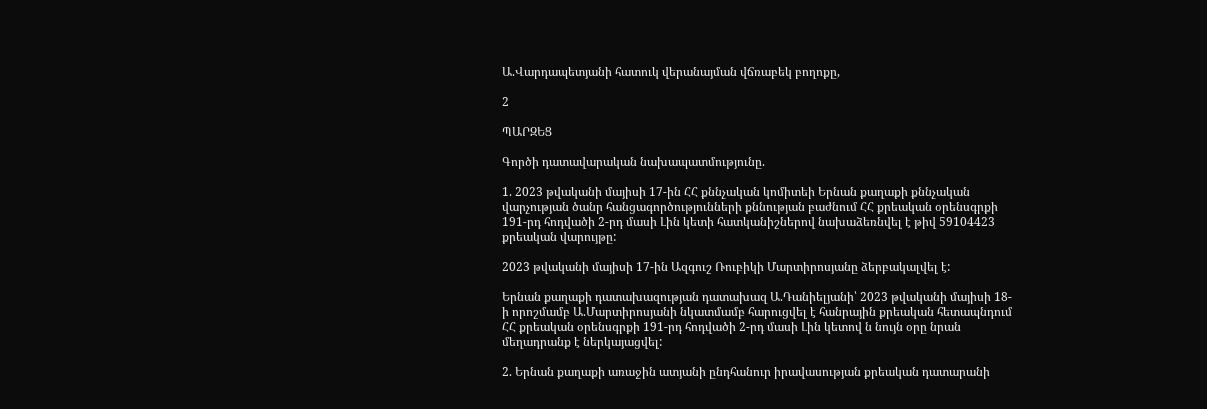Ա.Վարդապետյանի հատուկ վերանայման վճռաբեկ բողոքը,

2

ՊԱՐԶԵՑ

Գործի դատավարական նախապատմությունը.

1. 2023 թվականի մայիսի 17-ին ՀՀ քննչական կոմիտեի Երնան քաղաքի քննչական վարչության ծանր հանցագործությունների քննության բաժնում ՀՀ քրեական օրենսգրքի 191-րդ հոդվածի 2-րդ մասի Լին կետի հատկանիշներով նախաձեռնվել է թիվ 59104423 քրեական վարույթը:

2023 թվականի մայիսի 17-ին Ազգուշ Ռուբիկի Մարտիրոսյանը ձերբակալվել է:

Երնան քաղաքի դատախազության դատախազ Ա.Դանիելյանի՝ 2023 թվականի մայիսի 18-ի որոշմամբ Ա.Մարտիրոսյանի նկատմամբ հարուցվել է հանրային քրեական հետապնդում ՀՀ քրեական օրենսգրքի 191-րդ հոդվածի 2-րդ մասի Լին կետով ն նույն օրը նրան մեղադրանք է ներկայացվել:

2. Երնան քաղաքի առաջին ատյանի ընդհանուր իրավասության քրեական դատարանի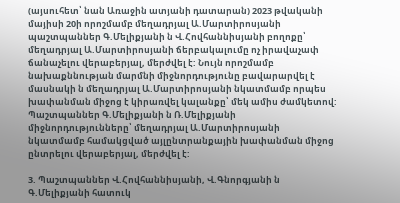(այսուհետ՝ նան Առաջին ատյանի դատարան) 2023 թվականի մայիսի 20ի որոշմամբ մեղադրյալ Ա.Մարտիրոսյանի պաշտպաններ Գ.Մելիքյանի ն Վ.Հովհաննիսյանի բողոքը՝ մեղադրյալ Ա.Մարտիրոսյանի ճերբակալումը ոչ իրավաչափ ճանաչելու վերաբերյալ, մերժվել է: Նույն որոշմամբ նախաքննության մարմնի միջնորդությունը բավարարվել է մասնակի ն մեղադրյալ Ա.Մարտիրոսյանի նկատմամբ որպես խափանման միջոց է կիրառվել կալանքը՝ մեկ ամիս ժամկետով: Պաշտպաններ Գ.Մելիքյանի ն Ռ.Մելիքյանի միջնորդությունները՝ մեղադրյալ Ա.Մարտիրոսյանի նկատմամբ համակցված այլընտրանքային խափանման միջոց ընտրելու վերաբերյալ, մերժվել է:

3. Պաշտպաններ Վ.Հովհաննիսյանի, Վ.Գնորգյանի ն Գ.Մելիքյանի հատուկ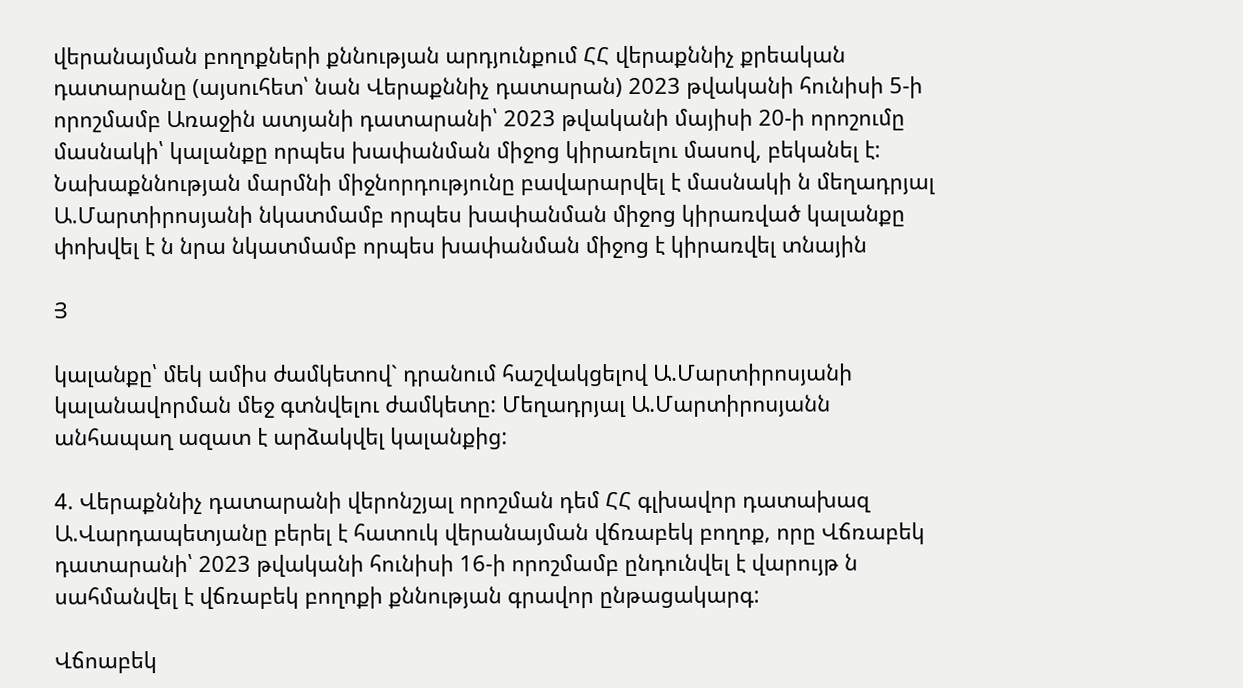վերանայման բողոքների քննության արդյունքում ՀՀ վերաքննիչ քրեական դատարանը (այսուհետ՝ նան Վերաքննիչ դատարան) 2023 թվականի հունիսի 5-ի որոշմամբ Առաջին ատյանի դատարանի՝ 2023 թվականի մայիսի 20-ի որոշումը մասնակի՝ կալանքը որպես խափանման միջոց կիրառելու մասով, բեկանել է: Նախաքննության մարմնի միջնորդությունը բավարարվել է մասնակի ն մեղադրյալ Ա.Մարտիրոսյանի նկատմամբ որպես խափանման միջոց կիրառված կալանքը փոխվել է ն նրա նկատմամբ որպես խափանման միջոց է կիրառվել տնային

Յ

կալանքը՝ մեկ ամիս ժամկետով` դրանում հաշվակցելով Ա.Մարտիրոսյանի կալանավորման մեջ գտնվելու ժամկետը: Մեղադրյալ Ա.Մարտիրոսյանն անհապաղ ազատ է արձակվել կալանքից:

4. Վերաքննիչ դատարանի վերոնշյալ որոշման դեմ ՀՀ գլխավոր դատախազ Ա.Վարդապետյանը բերել է հատուկ վերանայման վճռաբեկ բողոք, որը Վճռաբեկ դատարանի՝ 2023 թվականի հունիսի 16-ի որոշմամբ ընդունվել է վարույթ ն սահմանվել է վճռաբեկ բողոքի քննության գրավոր ընթացակարգ:

Վճոաբեկ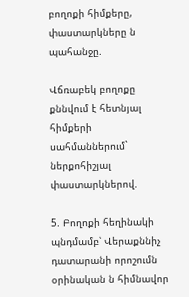բողոքի հիմքերը, փաստարկները ն պահանջը.

Վճռաբեկ բողոքը քննվում է հետնյալ հիմքերի սահմաններում` ներքոհիշյալ փաստարկներով.

5. Բողոքի հեղինակի պնդմամբ՝ Վերաքննիչ դատարանի որոշումն օրինական ն հիմնավոր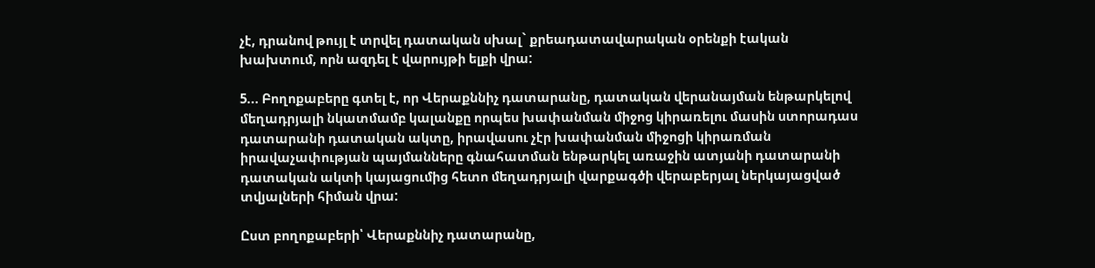չէ, դրանով թույլ է տրվել դատական սխալ` քրեադատավարական օրենքի էական խախտում, որն ազդել է վարույթի ելքի վրա:

5... Բողոքաբերը գտել է, որ Վերաքննիչ դատարանը, դատական վերանայման ենթարկելով մեղադրյալի նկատմամբ կալանքը որպես խափանման միջոց կիրառելու մասին ստորադաս դատարանի դատական ակտը, իրավասու չէր խափանման միջոցի կիրառման իրավաչափության պայմանները գնահատման ենթարկել առաջին ատյանի դատարանի դատական ակտի կայացումից հետո մեղադրյալի վարքագծի վերաբերյալ ներկայացված տվյալների հիման վրա:

Ըստ բողոքաբերի՝ Վերաքննիչ դատարանը,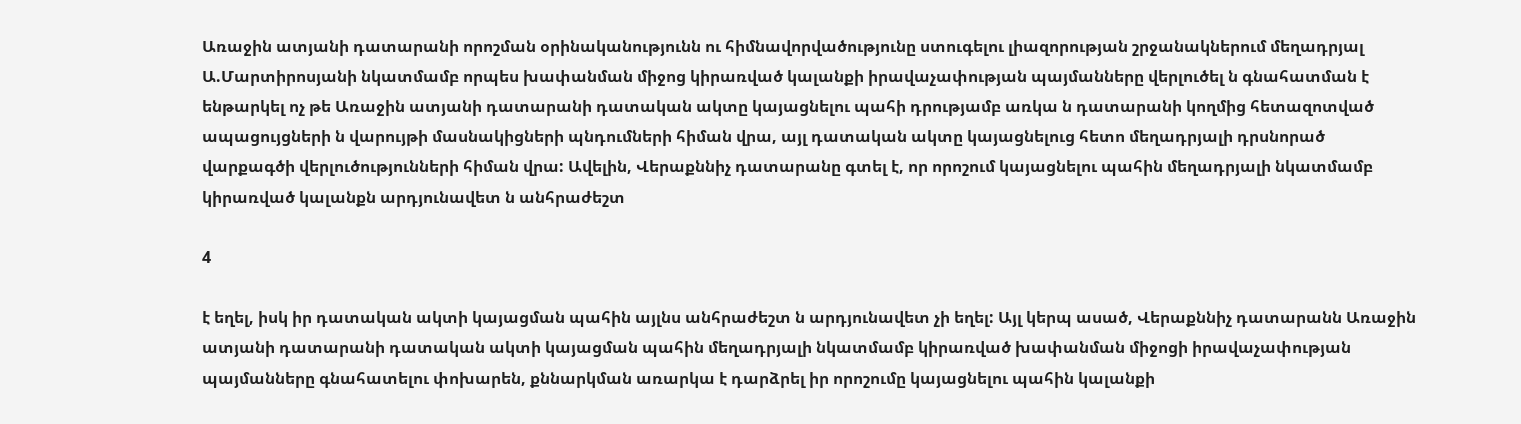Առաջին ատյանի դատարանի որոշման օրինականությունն ու հիմնավորվածությունը ստուգելու լիազորության շրջանակներում մեղադրյալ Ա.Մարտիրոսյանի նկատմամբ որպես խափանման միջոց կիրառված կալանքի իրավաչափության պայմանները վերլուծել ն գնահատման է ենթարկել ոչ թե Առաջին ատյանի դատարանի դատական ակտը կայացնելու պահի դրությամբ առկա ն դատարանի կողմից հետազոտված ապացույցների ն վարույթի մասնակիցների պնդումների հիման վրա, այլ դատական ակտը կայացնելուց հետո մեղադրյալի դրսնորած վարքագծի վերլուծությունների հիման վրա: Ավելին, Վերաքննիչ դատարանը գտել է, որ որոշում կայացնելու պահին մեղադրյալի նկատմամբ կիրառված կալանքն արդյունավետ ն անհրաժեշտ

4

է եղել, իսկ իր դատական ակտի կայացման պահին այլնս անհրաժեշտ ն արդյունավետ չի եղել: Այլ կերպ ասած, Վերաքննիչ դատարանն Առաջին ատյանի դատարանի դատական ակտի կայացման պահին մեղադրյալի նկատմամբ կիրառված խափանման միջոցի իրավաչափության պայմանները գնահատելու փոխարեն, քննարկման առարկա է դարձրել իր որոշումը կայացնելու պահին կալանքի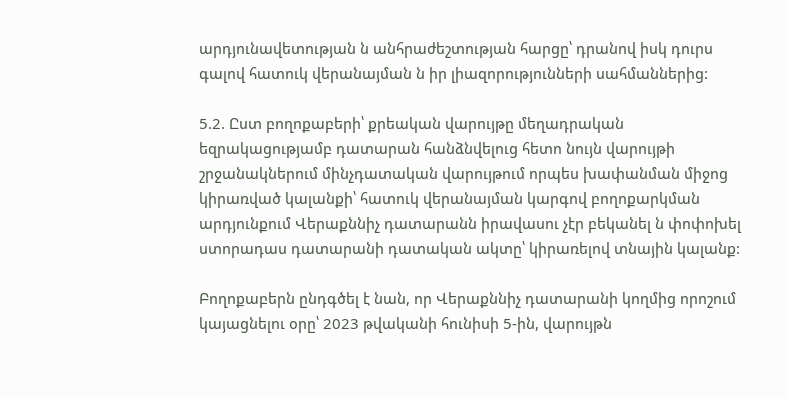արդյունավետության ն անհրաժեշտության հարցը՝ դրանով իսկ դուրս գալով հատուկ վերանայման ն իր լիազորությունների սահմաններից:

5.2. Ըստ բողոքաբերի՝ քրեական վարույթը մեղադրական եզրակացությամբ դատարան հանձնվելուց հետո նույն վարույթի շրջանակներում մինչդատական վարույթում որպես խափանման միջոց կիրառված կալանքի՝ հատուկ վերանայման կարգով բողոքարկման արդյունքում Վերաքննիչ դատարանն իրավասու չէր բեկանել ն փոփոխել ստորադաս դատարանի դատական ակտը՝ կիրառելով տնային կալանք:

Բողոքաբերն ընդգծել է նան, որ Վերաքննիչ դատարանի կողմից որոշում կայացնելու օրը՝ 2023 թվականի հունիսի 5-ին, վարույթն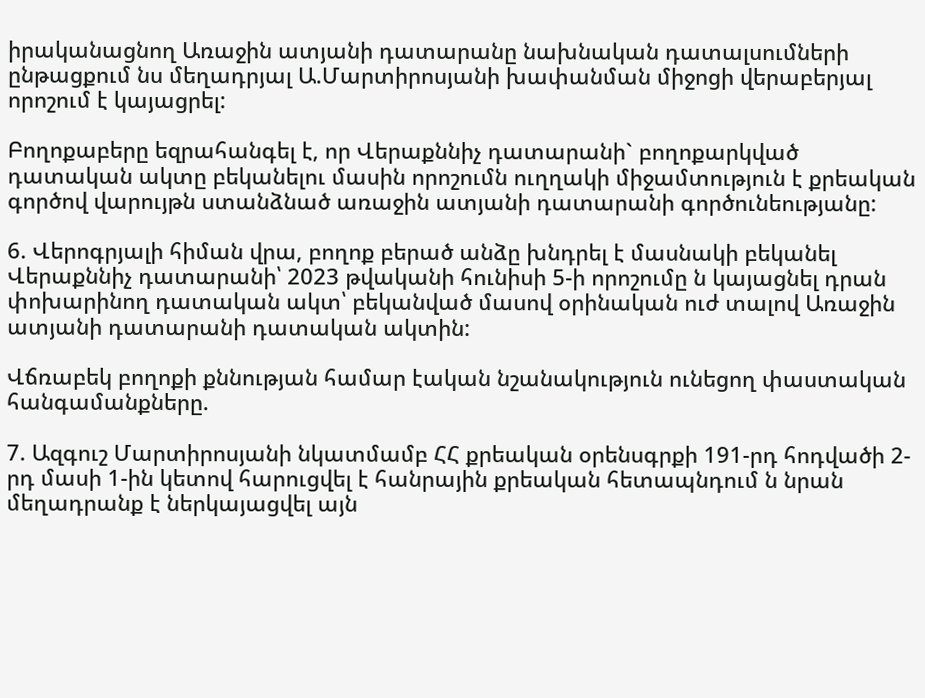իրականացնող Առաջին ատյանի դատարանը նախնական դատալսումների ընթացքում նս մեղադրյալ Ա.Մարտիրոսյանի խափանման միջոցի վերաբերյալ որոշում է կայացրել:

Բողոքաբերը եզրահանգել է, որ Վերաքննիչ դատարանի` բողոքարկված դատական ակտը բեկանելու մասին որոշումն ուղղակի միջամտություն է քրեական գործով վարույթն ստանձնած առաջին ատյանի դատարանի գործունեությանը:

6. Վերոգրյալի հիման վրա, բողոք բերած անձը խնդրել է մասնակի բեկանել Վերաքննիչ դատարանի՝ 2023 թվականի հունիսի 5-ի որոշումը ն կայացնել դրան փոխարինող դատական ակտ՝ բեկանված մասով օրինական ուժ տալով Առաջին ատյանի դատարանի դատական ակտին:

Վճռաբեկ բողոքի քննության համար էական նշանակություն ունեցող փաստական հանգամանքները.

7. Ազգուշ Մարտիրոսյանի նկատմամբ ՀՀ քրեական օրենսգրքի 191-րդ հոդվածի 2-րդ մասի 1-ին կետով հարուցվել է հանրային քրեական հետապնդում ն նրան մեղադրանք է ներկայացվել այն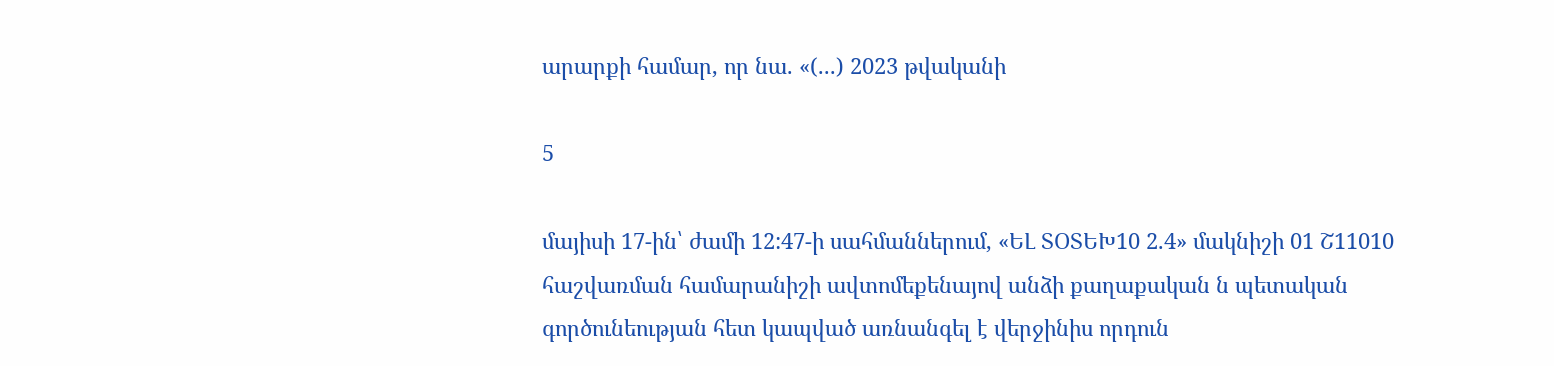արարքի համար, որ նա. «(...) 2023 թվականի

5

մայիսի 17-ին՝ ժամի 12:47-ի սահմաններում, «ԵԼ ՏՕՏԵԽ10 2.4» մակնիշի 01 Շ11010 հաշվառման համարանիշի ավտոմեքենայով անձի քաղաքական ն պետական գործունեության հետ կապված առնանգել է վերջինիս որդուն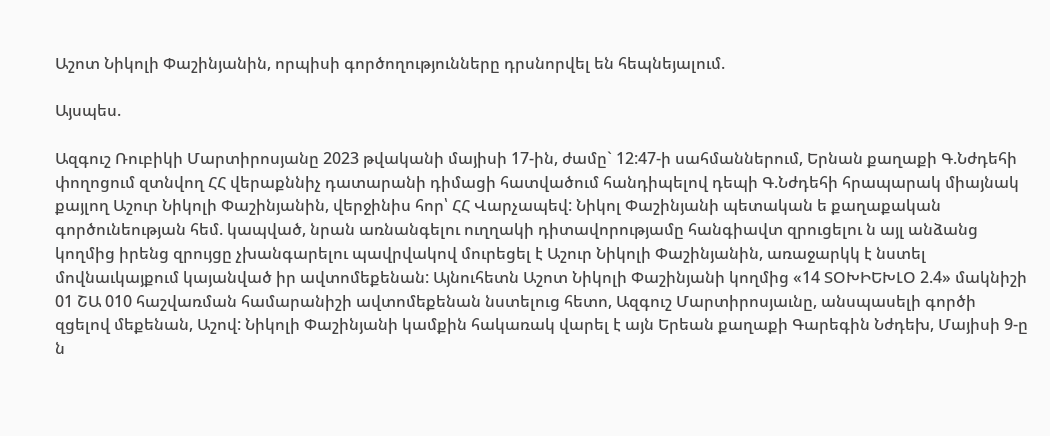Աշոտ Նիկոլի Փաշինյանին, որպիսի գործողությունները դրսնորվել են հեպնեյալում.

Այսպես.

Ազգուշ Ռուբիկի Մարտիրոսյանը 2023 թվականի մայիսի 17-ին, ժամը` 12:47-ի սահմաններում, Երնան քաղաքի Գ.Նժդեհի փողոցում զտնվող ՀՀ վերաքննիչ դատարանի դիմացի հատվածում հանդիպելով դեպի Գ.Նժդեհի հրապարակ միայնակ քայլող Աշուր Նիկոլի Փաշինյանին, վերջինիս հոր՝ ՀՀ Վարչապեվ: Նիկոլ Փաշինյանի պետական ե քաղաքական գործունեության հեմ. կապված, նրան առնանգելու ուղղակի դիտավորությամը հանգիավտ զրուցելու ն այլ անձանց կողմից իրենց զրույցը չխանգարելու պավրվակով մուրեցել է Աշուր Նիկոլի Փաշինյանին, առաջարկկ է նստել մովնաւկայքում կայանված իր ավտոմեքենան: Այնուհետն Աշոտ Նիկոլի Փաշինյանի կողմից «14 ՏՕԽԻԵԽԼՕ 2.4» մակնիշի 01 ՇԱ 010 հաշվառման համարանիշի ավտոմեքենան նստելուց հետո, Ազգուշ Մարտիրոսյաւնը, անսպասելի գործի զցելով մեքենան, Աշով: Նիկոլի Փաշինյանի կամքին հակառակ վարել է այն Երեան քաղաքի Գարեգին Նժդեխ, Մայիսի 9-ը ն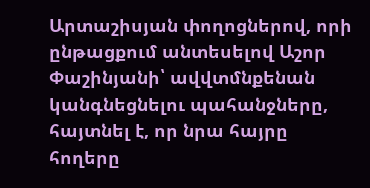Արտաշիսյան փողոցներով, որի ընթացքում անտեսելով Աշոր Փաշինյանի՝ ավվտմնքենան կանգնեցնելու պահանջները, հայտնել է, որ նրա հայրը հողերը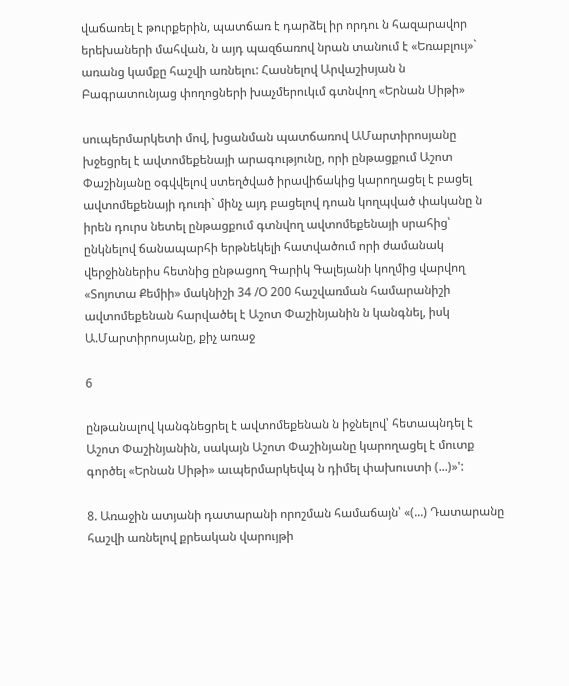վաճառել է թուրքերին, պատճառ է դարձել իր որդու ն հազարավոր երեխաների մահվան, ն այդ պազճառով նրան տանում է «Եռաբլույ»` առանց կամքը հաշվի առնելու: Հասնելով Արվաշիսյան ն Բագրատունյաց փողոցների խաչմերուկւմ գտնվող «Երնան Սիթի»

սուպերմարկետի մով, խցանման պատճառով ԱՄարտիրոսյանը խջեցրել է ավտոմեքենայի արագությունը, որի ընթացքում Աշոտ Փաշինյանը օգվվելով ստեղծված իրավիճակից կարողացել է բացել ավտոմեքենայի դուռի` մինչ այդ բացելով դոան կողպված փականը ն իրեն դուրս նետել ընթացքում գտնվող ավտոմեքենայի սրահից՝ ընկնելով ճանապարհի երթնեկելի հատվածում որի ժամանակ վերջիններիս հետնից ընթացող Գարիկ Գալեյանի կողմից վարվող «Տոյոտա Քեմիի» մակնիշի 34 /Օ 200 հաշվառման համարանիշի ավտոմեքենան հարվածել է Աշոտ Փաշինյանին ն կանգնել, իսկ Ա.Մարտիրոսյանը, քիչ առաջ

6

ընթանալով կանգնեցրել է ավտոմեքենան ն իջնելով՝ հետապնդել է Աշոտ Փաշինյանին, սակայն Աշոտ Փաշինյանը կարողացել է մուտք գործել «Երնան Սիթի» աւպերմարկեվպ ն դիմել փախուստի (...)»':

8. Առաջին ատյանի դատարանի որոշման համաճայն՝ «(...) Դատարանը հաշվի առնելով քրեական վարույթի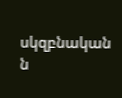սկզբնական ն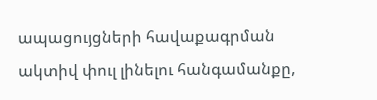ապացույցների հավաքագրման ակտիվ փուլ լինելու հանգամանքը,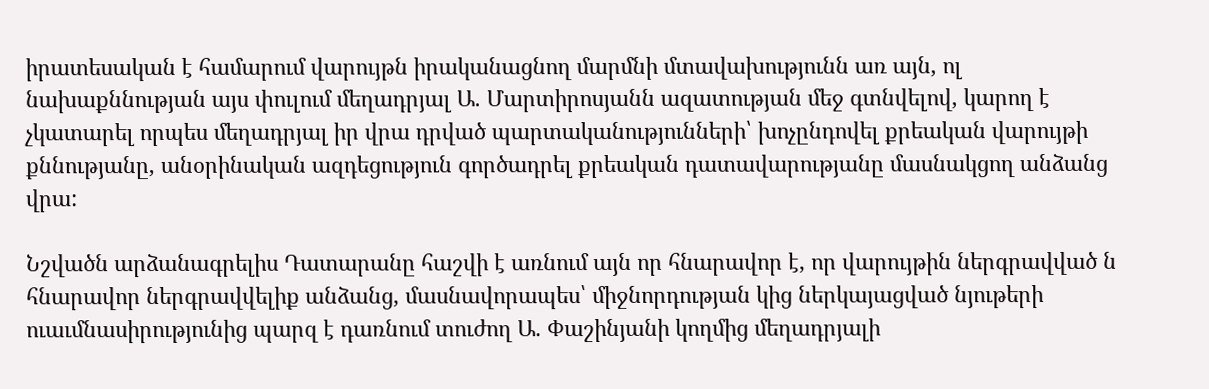իրատեսական է համարում վարույթն իրականացնող մարմնի մտավախությունն առ այն, ոլ նախաքննության այս փուլում մեղադրյալ Ա. Մարտիրոսյանն ազատության մեջ գտնվելով, կարող է չկատարել որպես մեղադրյալ իր վրա դրված պարտականությունների՝ խոչընդովել քրեական վարույթի քննությանը, անօրինական ազդեցություն գործադրել քրեական դատավարությանը մասնակցող անձանց վրա:

Նշվածն արձանագրելիս Դատարանը հաշվի է առնում այն որ հնարավոր է, որ վարույթին ներգրավված ն հնարավոր ներգրավվելիք անձանց, մասնավորապես՝ միջնորդության կից ներկայացված նյութերի ուաւմնասիրությունից պարզ է դառնում տուժող Ա. Փաշինյանի կողմից մեղադրյալի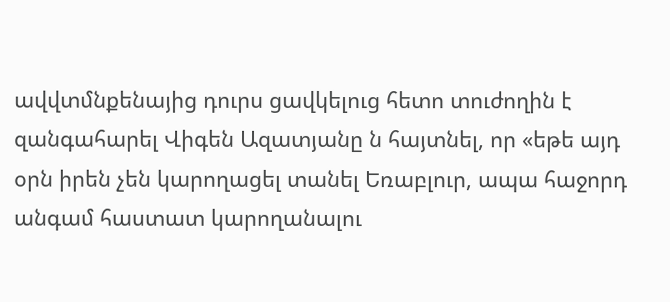ավվտմնքենայից դուրս ցավկելուց հետո տուժողին է զանգահարել Վիգեն Ազատյանը ն հայտնել, որ «եթե այդ օրն իրեն չեն կարողացել տանել Եռաբլուր, ապա հաջորդ անգամ հաստատ կարողանալու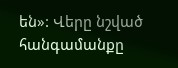են»: Վերը նշված հանգամանքը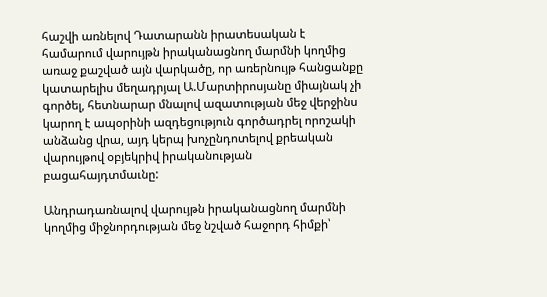հաշվի առնելով Դատարանն իրատեսական է համարում վարույթն իրականացնող մարմնի կողմից առաջ քաշված այն վարկածը, որ առերնույթ հանցանքը կատարելիս մեղադրյալ Ա.Մարտիրոսյանը միայնակ չի գործել, հետնարար մնալով ազատության մեջ վերջինս կարող է ապօրինի ազդեցություն գործադրել որոշակի անձանց վրա, այդ կերպ խոչընդոտելով քրեական վարույթով օբյեկրիվ իրականության բացահայդտմաւնը:

Անդրադառնալով վարույթն իրականացնող մարմնի կողմից միջնորդության մեջ նշված հաջորդ հիմքի՝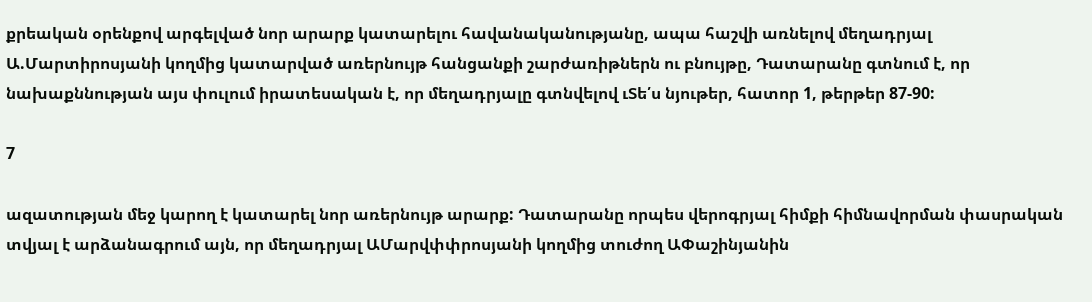քրեական օրենքով արգելված նոր արարք կատարելու հավանականությանը, ապա հաշվի առնելով մեղադրյալ Ա.Մարտիրոսյանի կողմից կատարված առերնույթ հանցանքի շարժառիթներն ու բնույթը, Դատարանը գտնում է, որ նախաքննության այս փուլում իրատեսական է, որ մեղադրյալը գտնվելով ւՏե՛ս նյութեր, հատոր 1, թերթեր 87-90:

7

ազատության մեջ կարող է կատարել նոր առերնույթ արարք: Դատարանը որպես վերոգրյալ հիմքի հիմնավորման փասրական տվյալ է արձանագրում այն, որ մեղադրյալ ԱՄարվփփրոսյանի կողմից տուժող ԱՓաշինյանին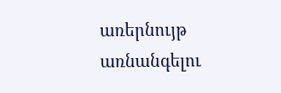առերնույթ առնանգելու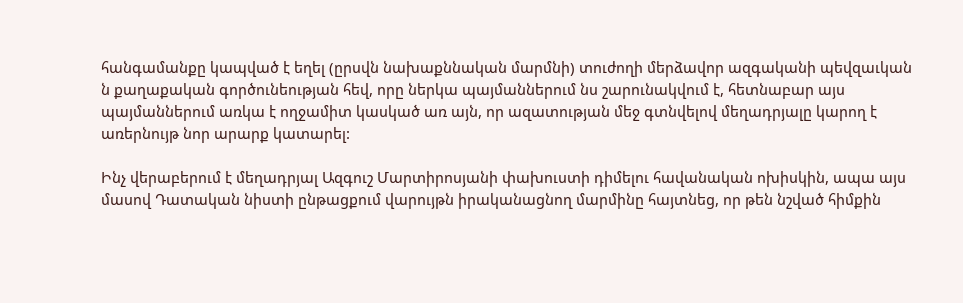հանգամանքը կապված է եղել (ըրսվն նախաքննական մարմնի) տուժողի մերձավոր ազգականի պեվզաւկան ն քաղաքական գործունեության հեվ, որը ներկա պայմաններում նս շարունակվում է, հետնաբար այս պայմաններում առկա է ողջամիտ կասկած առ այն, որ ազատության մեջ գտնվելով մեղադրյալը կարող է առերնույթ նոր արարք կատարել:

Ինչ վերաբերում է մեղադրյալ Ազգուշ Մարտիրոսյանի փախուստի դիմելու հավանական ոխիսկին, ապա այս մասով Դատական նիստի ընթացքում վարույթն իրականացնող մարմինը հայտնեց, որ թեն նշված հիմքին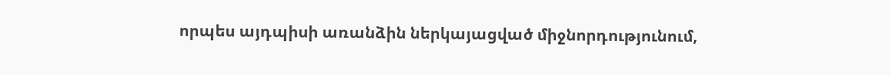որպես այդպիսի առանձին ներկայացված միջնորդությունում,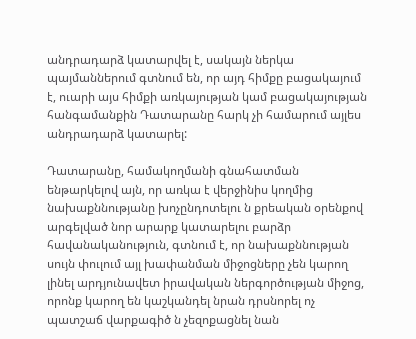անդրադարձ կատարվել է, սակայն ներկա պայմաններում գտնում են, որ այդ հիմքը բացակայում է, ուարի այս հիմքի առկայության կամ բացակայության հանգամանքին Դատարանը հարկ չի համարում այլես անդրադարձ կատարել:

Դատարանը, համակողմանի գնահատման ենթարկելով այն, որ առկա է վերջինիս կողմից նախաքննությանը խոչընդոտելու ն քրեական օրենքով արգելված նոր արարք կատարելու բարձր հավանականություն, գտնում է, որ նախաքննության սույն փուլում այլ խափանման միջոցները չեն կարող լինել արդյունավետ իրավական ներգործության միջոց, որոնք կարող են կաշկանդել նրան դրսնորել ոչ պատշաճ վարքագիծ ն չեզոքացնել նան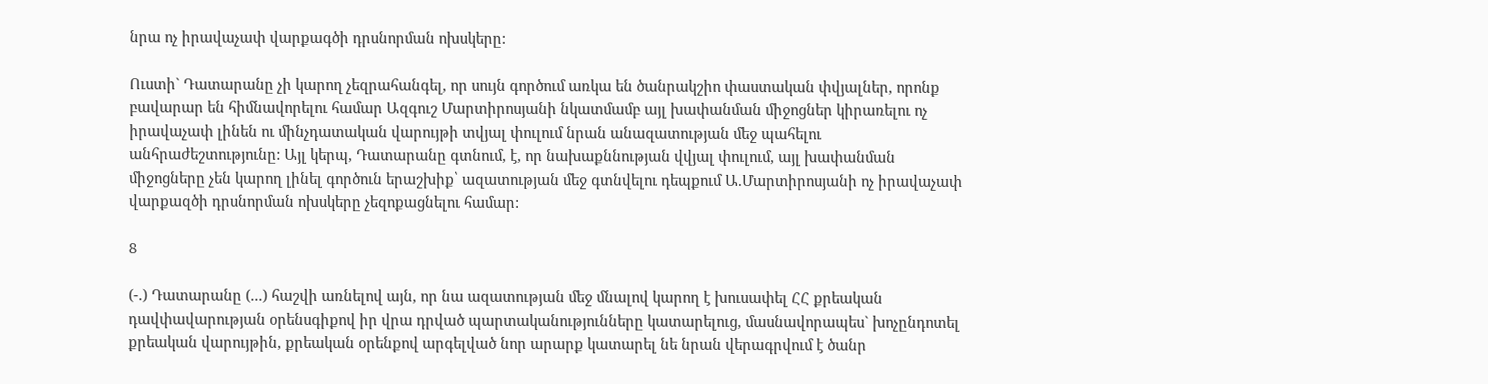նրա ոչ իրավաչափ վարքագծի դրսնորման ոխսկերը:

Ուստի` Դատարանը չի կարող չեզրահանգել, որ սույն գործում առկա են ծանրակշիո փաստական փվյալներ, որոնք բավարար են հիմնավորելու համար Ազգուշ Մարտիրոսյանի նկատմամբ այլ խափանման միջոցներ կիրառելու ոչ իրավաչափ լինեն ու մինչդատական վարույթի տվյալ փուլում նրան անազատության մեջ պահելու անհրաժեշտությունը: Այլ կերպ, Դատարանը գտնում, է, որ նախաքննության վվյալ փուլում, այլ խափանման միջոցները չեն կարող լինել գործուն երաշխիք՝ ազատության մեջ գտնվելու դեպքում Ա.Մարտիրոսյանի ոչ իրավաչափ վարքազծի դրսնորման ոխսկերը չեզոքացնելու համար:

8

(-.) Դատարանը (...) հաշվի առնելով այն, որ նա ազատության մեջ մնալով կարող է խուսափել ՀՀ քրեական դավփավարության օրենսգիքով իր վրա դրված պարտականությունները կատարելուց, մասնավորապես` խոչընդոտել քրեական վարույթին, քրեական օրենքով արգելված նոր արարք կատարել նե նրան վերագրվում է ծանր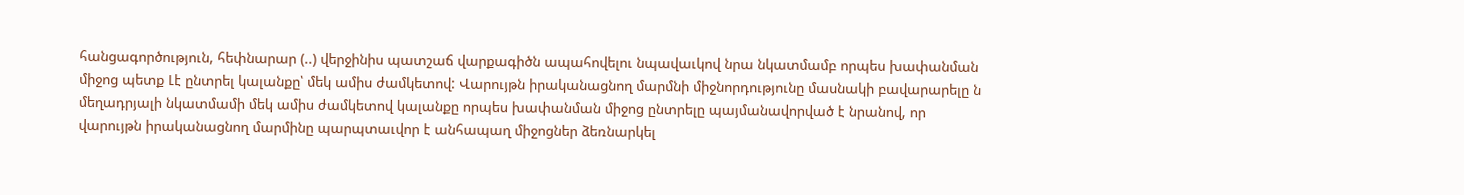հանցագործություն, հեփնարար (..) վերջինիս պատշաճ վարքագիծն ապահովելու նպավաւկով նրա նկատմամբ որպես խափանման միջոց պետք Լէ ընտրել կալանքը՝ մեկ ամիս ժամկետով: Վարույթն իրականացնող մարմնի միջնորդությունը մասնակի բավարարելը ն մեղադրյալի նկատմամի մեկ ամիս ժամկետով կալանքը որպես խափանման միջոց ընտրելը պայմանավորված է նրանով, որ վարույթն իրականացնող մարմինը պարպտաւվոր է անհապաղ միջոցներ ձեռնարկել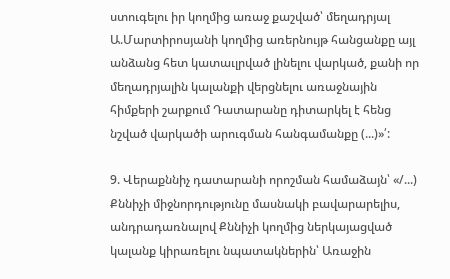ստուգելու իր կողմից առաջ քաշված՝ մեղադրյալ Ա.Մարտիրոսյանի կողմից առերնույթ հանցանքը այլ անձանց հետ կատաւլրված լինելու վարկած, քանի որ մեղադրյալին կալանքի վերցնելու առաջնային հիմքերի շարքում Դատարանը դիտարկել է հենց նշված վարկածի արուգման հանգամանքը (...)»՛:

9. Վերաքննիչ դատարանի որոշման համաձայն՝ «/...) Քննիչի միջնորդությունը մասնակի բավարարելիս, անդրադառնալով Քննիչի կողմից ներկայացված կալանք կիրառելու նպատակներին՝ Առաջին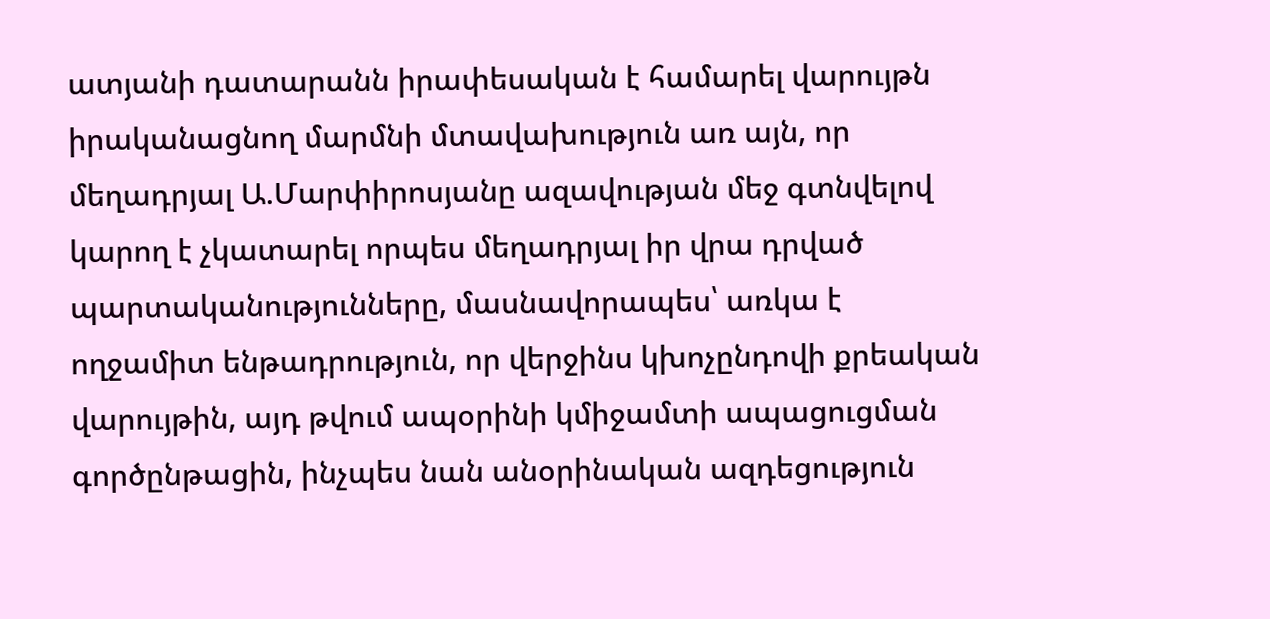ատյանի դատարանն իրափեսական է համարել վարույթն իրականացնող մարմնի մտավախություն առ այն, որ մեղադրյալ Ա.Մարփիրոսյանը ազավության մեջ գտնվելով կարող է չկատարել որպես մեղադրյալ իր վրա դրված պարտականությունները, մասնավորապես՝ առկա է ողջամիտ ենթադրություն, որ վերջինս կխոչընդովի քրեական վարույթին, այդ թվում ապօրինի կմիջամտի ապացուցման գործընթացին, ինչպես նան անօրինական ազդեցություն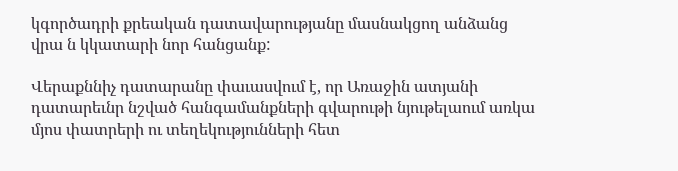կգործադրի քրեական դատավարությանը մասնակցող անձանց վրա ն կկատարի նոր հանցանք:

Վերաքննիչ դատարանը փաւասվում է, որ Առաջին ատյանի դատարեւնր նշված հանգամանքների գվարութի նյութելաում առկա մյոս փատրերի ու տեղեկությունների հետ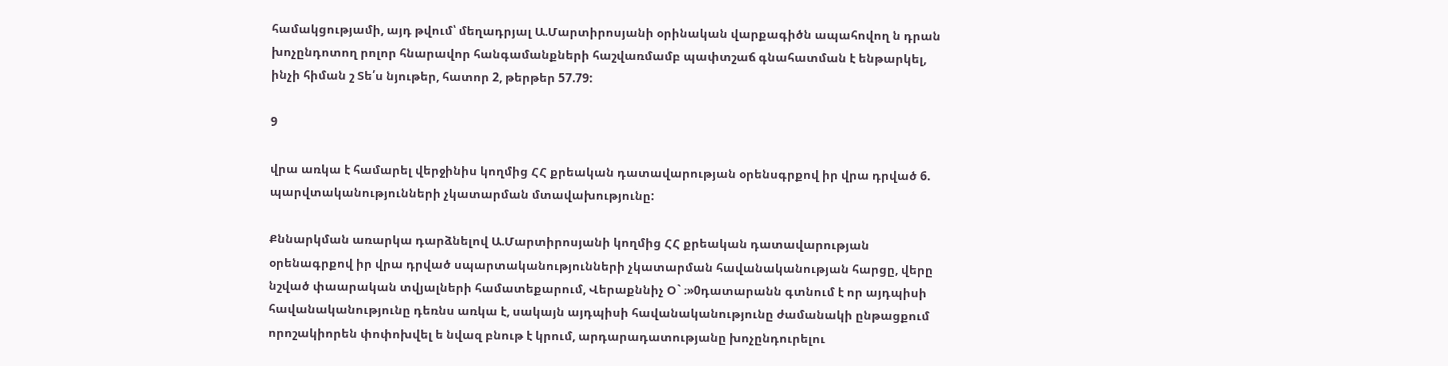համակցությամի, այդ թվում՝ մեղադրյալ Ա.Մարտիրոսյանի օրինական վարքագիծն ապահովող ն դրան խոչընդոտող րոլոր հնարավոր հանգամանքների հաշվառմամբ պափտշաճ գնահատման է ենթարկել, ինչի հիման շ Տե՛ս նյութեր, հատոր 2, թերթեր 57.79:

9

վրա առկա է համարել վերջինիս կողմից ՀՀ քրեական դատավարության օրենսգրքով իր վրա դրված 6. պարվտականությունների չկատարման մտավախությունը:

Քննարկման առարկա դարձնելով Ա.Մարտիրոսյանի կողմից ՀՀ քրեական դատավարության օրենագրքով իր վրա դրված սպարտականությունների չկատարման հավանականության հարցը, վերը նշված փաարական տվյալների համատեքարում, Վերաքննիչ Օ` ։»0դատարանն գտնում է որ այդպիսի հավանականությունը դեռնս առկա է, սակայն այդպիսի հավանականությունը ժամանակի ընթացքում որոշակիորեն փոփոխվել ե նվազ բնութ է կրում, արդարադատությանը խոչընդուրելու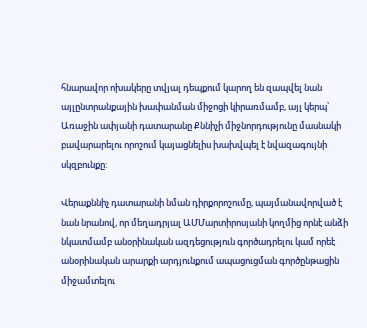հնարավոր ոխակերը տվյալ դեպքում կարող են զապվել նան այլընտրանքային խափանման միջոցի կիրառմամբ, այլ կերպ՝ Առաջին ափյանի դատարանը Քննիչի միջնորդությունը մասնակի բավարարելու որոշում կայացնելիս խախվպել է նվազագույնի սկզբունքը:

Վերաքննիչ դատարանի նման դիրքորոշումը, պայմանավորված է նան նրանով, որ մեղադրյալ ԱՄՄարտիրոսյանի կողմից որնէ անձի նկատմամբ անօրինական ազդեցություն գործադրելու կամ որեէ անօրինական արարքի արդյունքում ապացուցման գործընթացին միջամտելու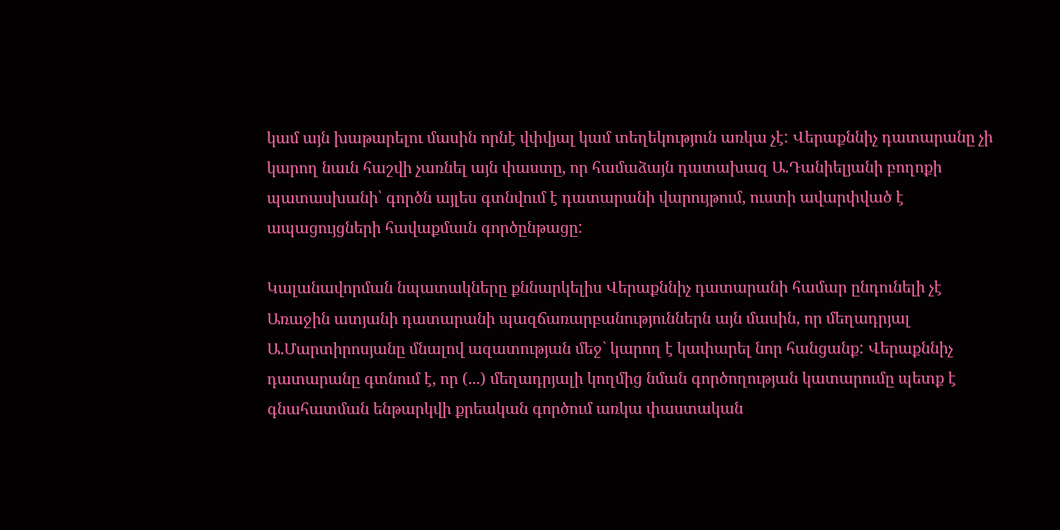կամ այն խաթարելու մասին որնէ վփվյալ կամ տեղեկություն առկա չէ: Վերաքննիչ դատարանը չի կարող նաւն հաշվի չառնել այն փաստը, որ համաձայն դատախազ Ա.Դանիելյանի բողոքի պատասխանի՝ գործն այլես գտնվում է դատարանի վարույթում, ուստի ավարփված է ապացույցների հավաքմաւն գործընթացը:

Կալանավորման նպատակները քննարկելիս Վերաքննիչ դատարանի համար ընդունելի չէ Առաջին ատյանի դատարանի պազճառարբանություններն այն մասին, որ մեղադրյալ Ա.Մարտիրոսյանը մնալով ազատության մեջ` կարող է կափարել նոր հանցանք: Վերաքննիչ դատարանը գտնում է, որ (...) մեղադրյալի կողմից նման գործողության կատարումը պետք է գնահատման ենթարկվի քրեական գործում առկա փաստական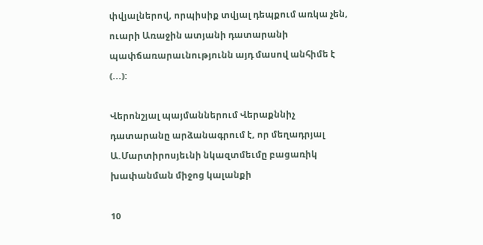փվյալներով, որպիսիք տվյալ դեպքում առկա չեն, ուարի Առաջին ատյանի դատարանի պափճառարաւնությունն այդ մասով անհիմե է (...):

Վերոնշյալ պայմաններում Վերաքննիչ դատարանը արձանագրում է, որ մեղադրյալ Ա.Մարտիրոսյեւնի նկազտմեւմը բացառիկ խափանման միջոց կալանքի

10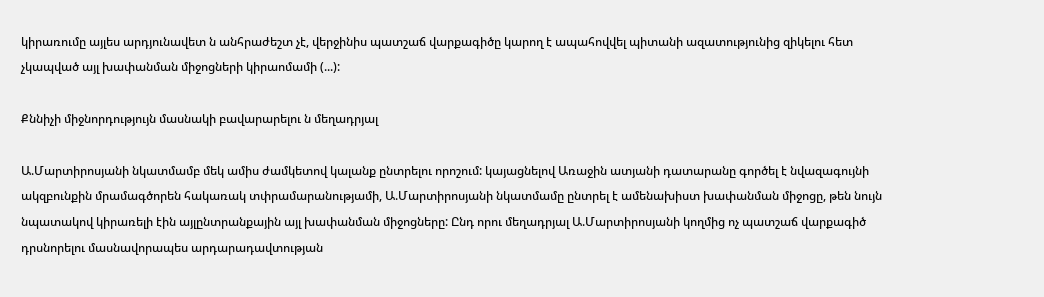կիրառումը այլես արդյունավետ ն անհրաժեշտ չէ, վերջինիս պատշաճ վարքագիծը կարող է ապահովվել պիտանի ազատությունից զիկելու հետ չկապված այլ խափանման միջոցների կիրաոմամի (...):

Քննիչի միջնորդությույն մասնակի բավարարելու ն մեղադրյալ

Ա.Մարտիրոսյանի նկատմամբ մեկ ամիս ժամկետով կալանք ընտրելու որոշում: կայացնելով Առաջին ատյանի դատարանը գործել է նվազագույնի ակզբունքին մրամագծորեն հակառակ տփրամարանությամի, Ա.Մարտիրոսյանի նկատմամը ընտրել է ամենախիստ խափանման միջոցը, թեն նույն նպատակով կիրառելի էին այլընտրանքային այլ խափանման միջոցները: Ընդ որու մեղադրյալ Ա.Մարտիրոսյանի կողմից ոչ պատշաճ վարքագիծ դրսնորելու մասնավորապես արդարադավտության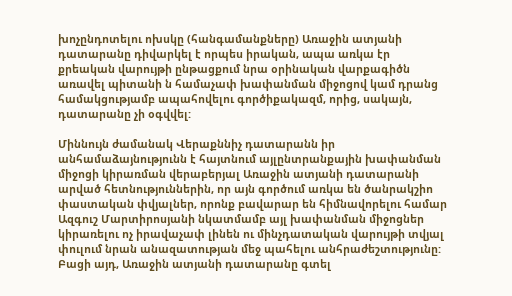խոչընդոտելու ոխսկը (հանգամանքները) Առաջին ատյանի դատարանը դիվարկել է որպես իրական, ապա առկա էր քրեական վարույթի ընթացքում նրա օրինական վարքագիծն առավել պիտանի ն համաչափ խափանման միջոցով կամ դրանց համակցությամբ ապահովելու գործիքակազմ, որից, սակայն, դատարանը չի օգվվել:

Միննույն ժամանակ Վերաքննիչ դատարանն իր անհամաձայնությունն է հայտնում այլընտրանքային խափանման միջոցի կիրառման վերաբերյալ Առաջին ատյանի դատարանի արված հետնություններին, որ այն գործում առկա են ծանրակշիո փաստական փվյալներ, որոնք բավարար են հիմնավորելու համար Ազգուշ Մարտիրոսյանի նկատմամբ այլ խափանման միջոցներ կիրառելու ոչ իրավաչափ լինեն ու մինչդատական վարույթի տվյալ փուլում նրան անազատության մեջ պահելու անհրաժեշտությունը: Բացի այդ, Առաջին ատյանի դատարանը գտել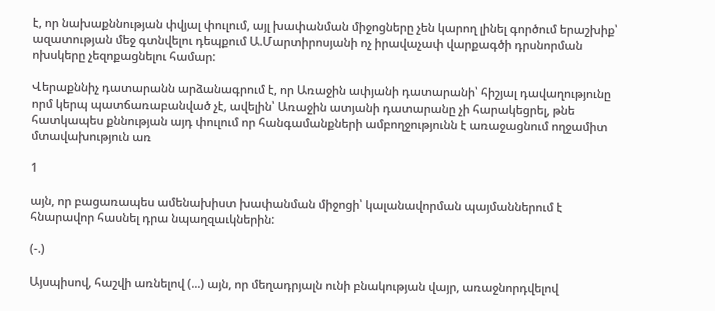է, որ նախաքննության փվյալ փուլում, այլ խափանման միջոցները չեն կարող լինել գործում երաշխիք՝ ազատության մեջ գտնվելու դեպքում Ա.Մարտիրոսյանի ոչ իրավաչափ վարքագծի դրսնորման ոխսկերը չեզոքացնելու համար:

Վերաքննիչ դատարանն արձանագրում է, որ Առաջին ափյանի դատարանի՝ հիշյալ դավաղությունը որմ կերպ պատճառաբանված չէ, ավելին՝ Առաջին ատյանի դատարանը չի հարակեցրել, թնե հատկապես քննության այդ փուլում որ հանգամանքների ամբողջությունն է առաջացնում ողջամիտ մտավախություն առ

1

այն, որ բացառապես ամենախիստ խափանման միջոցի՝ կալանավորման պայմաններում է հնարավոր հասնել դրա նպաղզաւկներին:

(-.)

Այսպիսով, հաշվի առնելով (...) այն, որ մեղադրյալն ունի բնակության վայր, առաջնորդվելով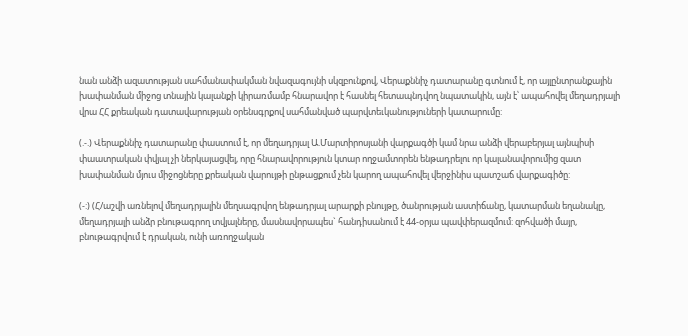նան անձի ազատության սահմանափակման նվազագույնի սկզբունքով, Վերաքննիչ դատարանը գտնում է, որ այլընտրանքային խափանման միջոց տնային կալանքի կիրառմամբ հնարավոր է հասնել հետապնդվող նպատակին, այն է՝ ապահովել մեղադրյալի վրա ՀՀ քրեական դատավարության օրենսգրքով սահմանված պարվտեւկանություների կատարումը:

(.-.) Վերաքննիչ դատարանը փաստում է, որ մեղադրյալ Ա.Մարտիրոսյանի վարքագծի կամ նրա անձի վերաբերյալ այնպիսի փաատրական փվյալ չի ներկայացվել, որը հնարավորություն կտար ողջամտորեն ենթադրելու որ կալանավորումից զատ խափանման մյուս միջոցները քրեական վարույթի ընթացքում չեն կարող ապահովել վերջինիս պատշաճ վարքագիծը:

(-:) (Հ/աշվի առնելով մեղադրյալին մեղսագրվող ենթադրյալ արարքի բնույթը, ծանրության աստիճանը, կատարման եղանակը, մեղադրյալի անձր բնութագրող տվյալները, մասնավորապես` հանդիսանում է 44-օրյա պավփերազմում: զոհվածի մայր, բնութագրվում է դրական, ունի առողջական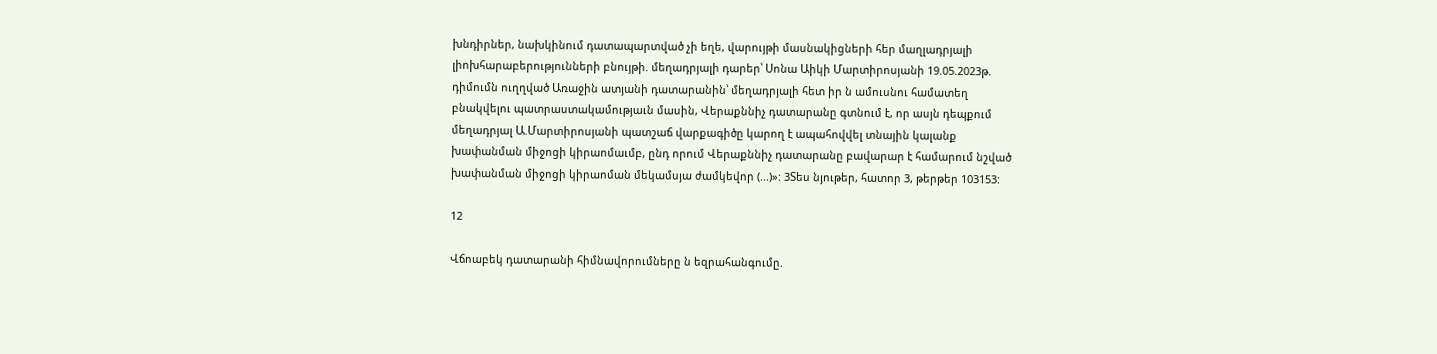խնդիրներ, նախկինում դատապարտված չի եղե, վարույթի մասնակիցների հեր մաղլադրյալի լիոխհարաբերությունների բնույթի. մեղադրյալի դարեր՝ Սոնա Աիկի Մարտիրոսյանի 19.05.2023թ. դիմումն ուղղված Առաջին ատյանի դատարանին՝ մեղադրյալի հետ իր ն ամուսնու համատեղ բնակվելու պատրաստակամությաւն մասին, Վերաքննիչ դատարանը գտնում է, որ ասյն դեպքում մեղադրյալ Ա.Մարտիրոսյանի պատշաճ վարքագիծը կարող է ապահովվել տնային կալանք խափանման միջոցի կիրաոմաւմբ, ընդ որում Վերաքննիչ դատարանը բավարար է համարում նշված խափանման միջոցի կիրաոման մեկամսյա ժամկեվոր (...)»: 3Տես նյութեր, հատոր 3, թերթեր 103153:

12

Վճոաբեկ դատարանի հիմնավորումները ն եզրահանգումը.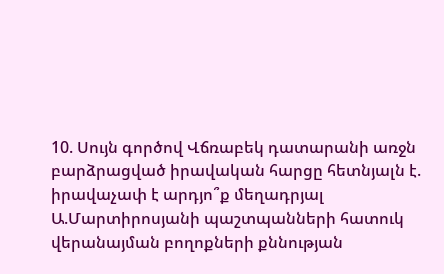10. Սույն գործով Վճռաբեկ դատարանի առջն բարձրացված իրավական հարցը հետնյալն է. իրավաչափ է արդյո՞ք մեղադրյալ Ա.Մարտիրոսյանի պաշտպանների հատուկ վերանայման բողոքների քննության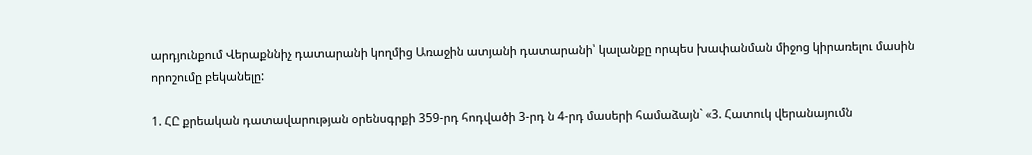արդյունքում Վերաքննիչ դատարանի կողմից Առաջին ատյանի դատարանի՝ կալանքը որպես խափանման միջոց կիրառելու մասին որոշումը բեկանելը:

1. ՀԸ քրեական դատավարության օրենսգրքի 359-րդ հոդվածի 3-րդ ն 4-րդ մասերի համաձայն` «3. Հատուկ վերանայումն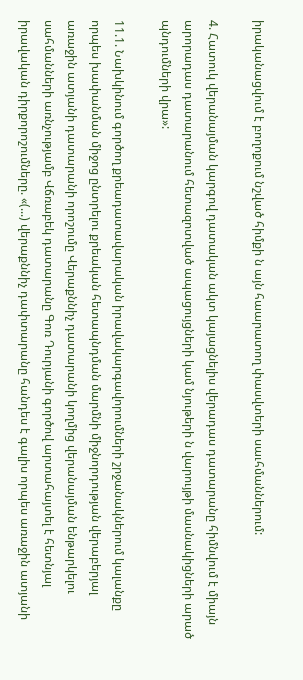իրականացվում է բողոքում նշված հիմքի ն այն հաարատող փասվտերի սաւհմաններում:

4. Հատուկ վերանայման կարգով դատական ակտ կայացնելիս վերադաս դատարանը հիմնվում է միայն արորադաս դատարանում հետազոտված ապացույցների կամ նյութերի ն վարույթի մասնակիցների արած պնդումների վրա»:

11.1. Նախկինում գործող քրեադատավարական իրավակարգավորումների շրջանակներում կալանքը որպես խափանման միջոց ընտրելու քրեական հետապնդման մարմնի միջնորդության վերաբերյալ առաջին ատյանի դատարանի որոշումը Վերաքննիչ դատարանի կողմից վերանայման ենթարկելու սահմանների առնչությամբ Վճռաբեկ դատարանը Գոռ Դուրյանի գործով արտահայտել է հետնյալ իրավական դիրքորոշումները. «(...) վերաքննիչ դափտարանը հանդես է գալիս որպես առաջին ատյանի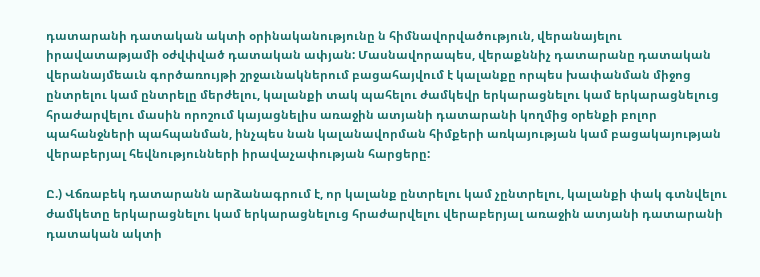դատարանի դատական ակտի օրինականությունը ն հիմնավորվածություն, վերանայելու իրավատաթյամի օժվփված դատական ափյան: Մասնավորապես, վերաքննիչ դատարանը դատական վերանայմեաւն գործառույթի շրջաւնակներում բացահայվում է կալանքը որպես խափանման միջոց ընտրելու կամ ընտրելը մերժելու, կալանքի տակ պահելու ժամկեվր երկարացնելու կամ երկարացնելուց հրաժարվելու մասին որոշում կայացնելիս առաջին ատյանի դատարանի կողմից օրենքի բոլոր պահանջների պահպանման, ինչպես նան կալանավորման հիմքերի առկայության կամ բացակայության վերաբերյալ հեվնությունների իրավաչափության հարցերը:

Ը.) Վճռաբեկ դատարանն արձանագրում է, որ կալանք ընտրելու կամ չընտրելու, կալանքի փակ գտնվելու ժամկետը երկարացնելու կամ երկարացնելուց հրաժարվելու վերաբերյալ առաջին ատյանի դատարանի դատական ակտի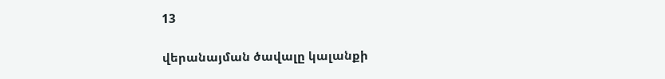13

վերանայման ծավալը կալանքի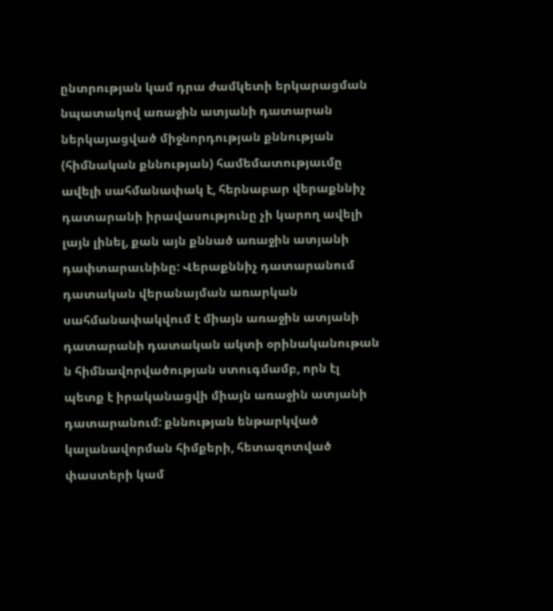ընտրության կամ դրա ժամկետի երկարացման նպատակով առաջին ատյանի դատարան ներկայացված միջնորդության քննության (հիմնական քննության) համեմատությաւմը ավելի սահմանափակ է, հերնաբար վերաքննիչ դատարանի իրավասությունը չի կարող ավելի լայն լինել, քան այն քննած առաջին ատյանի դափտարաւնինը: Վերաքննիչ դատարանում դատական վերանայման առարկան սահմանափակվում է միայն առաջին ատյանի դատարանի դատական ակտի օրինականութան ն հիմնավորվածության ստուգմամբ, որն էլ պետք է իրականացվի միայն առաջին ատյանի դատարանում: քննության ենթարկված կալանավորման հիմքերի, հետազոտված փաստերի կամ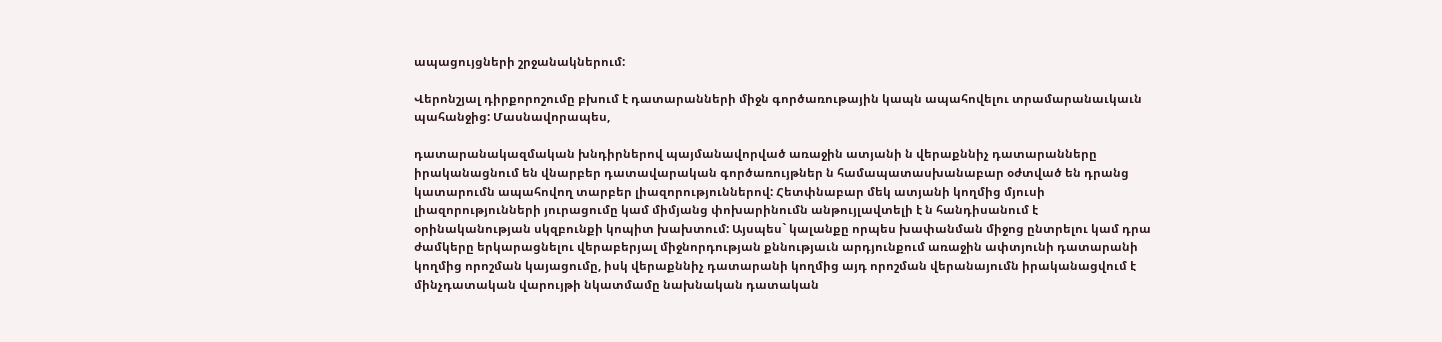ապացույցների շրջանակներում:

Վերոնշյալ դիրքորոշումը բխում է դատարանների միջն գործառութային կապն ապահովելու տրամարանաւկաւն պահանջից: Մասնավորապես,

դատարանակազմական խնդիրներով պայմանավորված առաջին ատյանի ն վերաքննիչ դատարանները իրականացնում են վնարբեր դատավարական գործառույթներ ն համապատասխանաբար օժտված են դրանց կատարումն ապահովող տարբեր լիազորություններով: Հետփնաբար մեկ ատյանի կողմից մյուսի լիազորությունների յուրացումը կամ միմյանց փոխարինումն անթույլավտելի է ն հանդիսանում է օրինականության սկզբունքի կոպիտ խախտում: Այսպես` կալանքը որպես խափանման միջոց ընտրելու կամ դրա ժամկերը երկարացնելու վերաբերյալ միջնորդության քննությաւն արդյունքում առաջին ափտյունի դատարանի կողմից որոշման կայացումը, իսկ վերաքննիչ դատարանի կողմից այդ որոշման վերանայումն իրականացվում է մինչդատական վարույթի նկատմամը նախնական դատական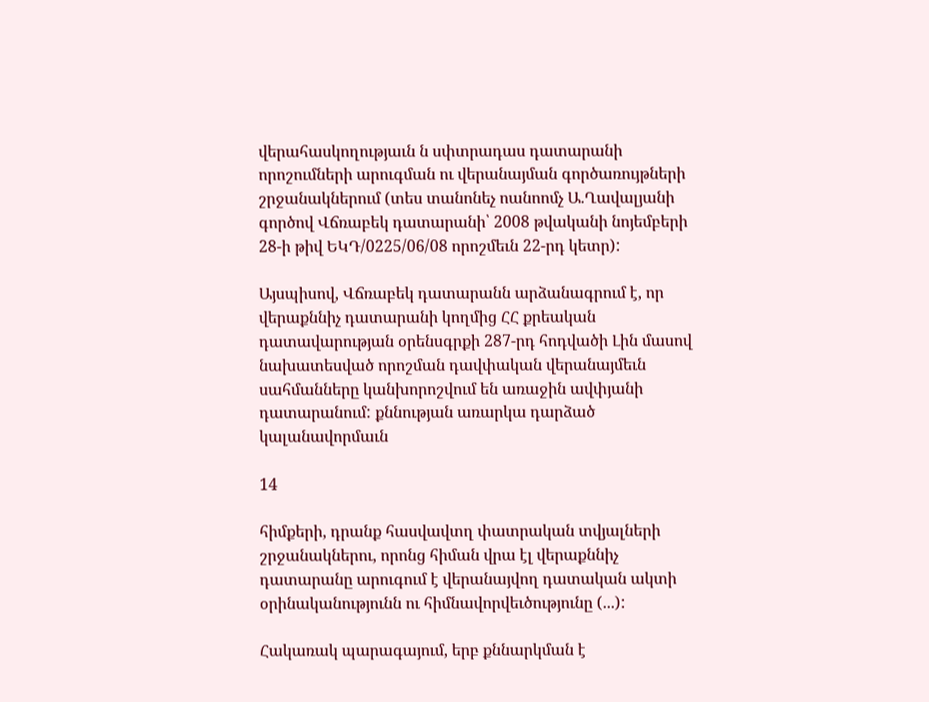վերահասկողությաւն ն սփտրադաս դատարանի որոշումների արուգման ու վերանայման գործառույթների շրջանակներում (տես տանոնեչ ոանոոմչ Ա.Ղավալյանի գործով Վճռաբեկ դատարանի՝ 2008 թվականի նոյեմբերի 28-ի թիվ ԵԿԴ/0225/06/08 որոշմեւն 22-րդ կետր):

Այսպիսով, Վճռաբեկ դատարանն արձանագրում է, որ վերաքննիչ դատարանի կողմից ՀՀ քրեական դատավարության օրենսգրքի 287-րդ հոդվածի Լին մասով նախատեսված որոշման դավփական վերանայմեւն սահմանները կանխորոշվում են առաջին ավփյանի դատարանում: քննության առարկա դարձած կալանավորմաւն

14

հիմքերի, դրանք հասվավտղ փատրական տվյալների շրջանակներու, որոնց հիման վրա էլ վերաքննիչ դատարանը արուգում է վերանայվող դատական ակտի օրինականությունն ու հիմնավորվեւծությունը (...):

Հակառակ պարագայում, երբ քննարկման է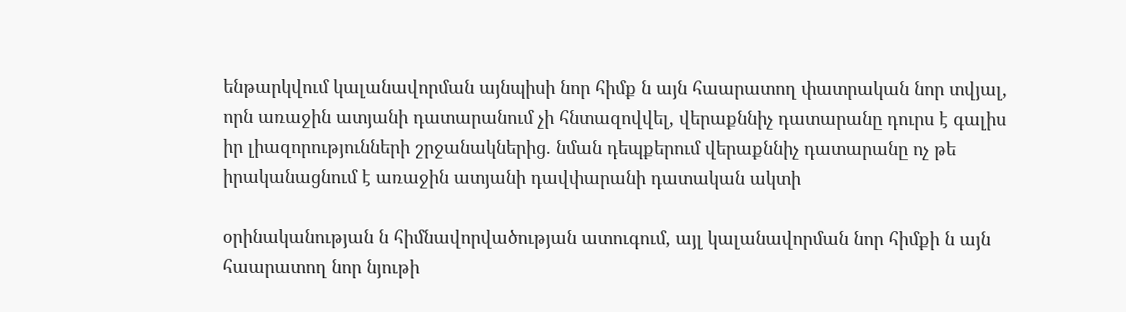ենթարկվում կալանավորման այնպիսի նոր հիմք ն այն հաարատող փատրական նոր տվյալ, որն առաջին ատյանի դատարանում չի հնտազովվել, վերաքննիչ դատարանը դուրս է գալիս իր լիազորությունների շրջանակներից. նման դեպքերում վերաքննիչ դատարանը ոչ թե իրականացնում է առաջին ատյանի դավփարանի դատական ակտի

օրինականության ն հիմնավորվածության ատուգում, այլ կալանավորման նոր հիմքի ն այն հաարատող նոր նյութի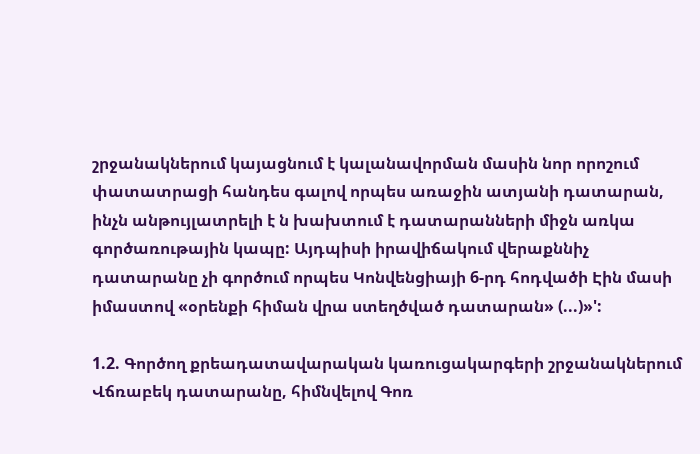շրջանակներում կայացնում է կալանավորման մասին նոր որոշում փատատրացի հանդես գալով որպես առաջին ատյանի դատարան, ինչն անթույլատրելի է ն խախտում է դատարանների միջն առկա գործառութային կապը: Այդպիսի իրավիճակում վերաքննիչ դատարանը չի գործում որպես Կոնվենցիայի 6-րդ հոդվածի Էին մասի իմաստով «օրենքի հիման վրա ստեղծված դատարան» (...)»':

1.2. Գործող քրեադատավարական կառուցակարգերի շրջանակներում Վճռաբեկ դատարանը, հիմնվելով Գոռ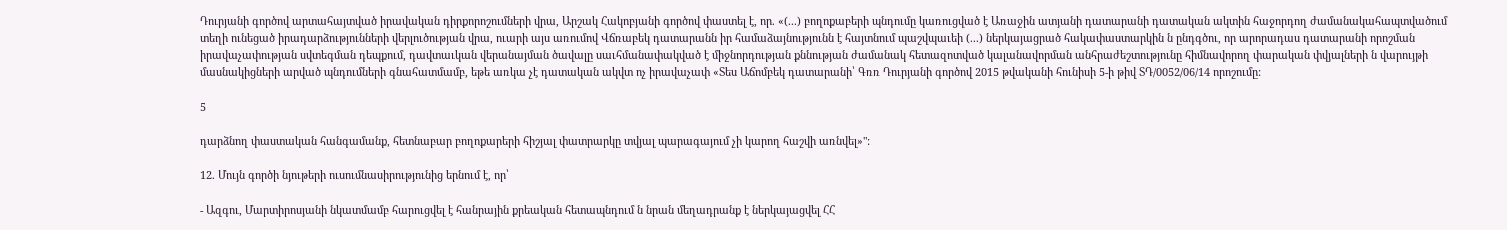Դուրյանի գործով արտահայտված իրավական դիրքորոշումների վրա, Արշակ Հակոբյանի գործով փաստել է, որ. «(...) բողոքաբերի պնդումը կառուցված է Առաջին ատյանի դատարանի դատական ակտին հաջորդող ժամանակահապտվածում տեղի ունեցած իրադարձությունների վերլուծության վրա, ուարի այս առումով Վճռաբեկ դատարանն իր համաձայնությունն է հայտնում պաշվպաւեի (...) ներկայացրած հակափաստարկին ն ընդգծու, որ արորադաս դատարանի որոշման իրավաչափության սվտեգման դեպքում, դավտաւկան վերանայման ծավալը սաւհմանափակված է միջնորդության քննության ժամանակ հետազոտված կալանավորման անհրաժեշտությունը հիմնավորող փարական փվյալների ն վարույթի մասնակիցների արված պնդումների գնահատմամբ, եթե առկա չէ դատական ակվտ ոչ իրավաչափ «Տես Աճոմբեկ դատարանի՝ Գռռ Դուրյանի գործով 2015 թվականի հունիսի 5-ի թիվ ՏԴ/0052/06/14 որոշումը:

5

դարձնող փաստական հանգամանք, հետնաբար բողոքարերի հիշյալ փատրարկը տվյալ պարագայում չի կարող հաշվի առնվել»":

12. Մույն գործի նյութերի ուսումնասիրությունից երնում է, որ՝

- Ազգու, Մարտիրոսյանի նկատմամբ հարուցվել է հանրային քրեական հետապնդում ն նրան մեղադրանք է ներկայացվել ՀՀ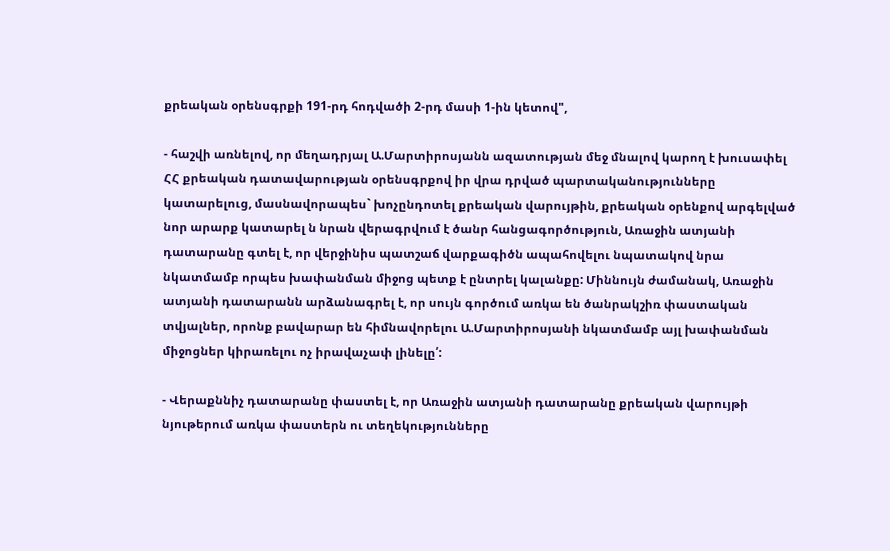քրեական օրենսգրքի 191-րդ հոդվածի 2-րդ մասի 1-ին կետով",

- հաշվի առնելով, որ մեղադրյալ Ա.Մարտիրոսյանն ազատության մեջ մնալով կարող է խուսափել ՀՀ քրեական դատավարության օրենսգրքով իր վրա դրված պարտականությունները կատարելուց, մասնավորապես` խոչընդոտել քրեական վարույթին, քրեական օրենքով արգելված նոր արարք կատարել ն նրան վերագրվում է ծանր հանցագործություն, Առաջին ատյանի դատարանը գտել է, որ վերջինիս պատշաճ վարքագիծն ապահովելու նպատակով նրա նկատմամբ որպես խափանման միջոց պետք է ընտրել կալանքը: Միննույն ժամանակ, Առաջին ատյանի դատարանն արձանագրել է, որ սույն գործում առկա են ծանրակշիռ փաստական տվյալներ, որոնք բավարար են հիմնավորելու Ա.Մարտիրոսյանի նկատմամբ այլ խափանման միջոցներ կիրառելու ոչ իրավաչափ լինելը՛:

- Վերաքննիչ դատարանը փաստել է, որ Առաջին ատյանի դատարանը քրեական վարույթի նյութերում առկա փաստերն ու տեղեկությունները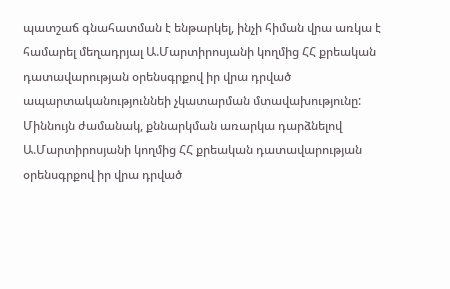պատշաճ գնահատման է ենթարկել, ինչի հիման վրա առկա է համարել մեղադրյալ Ա.Մարտիրոսյանի կողմից ՀՀ քրեական դատավարության օրենսգրքով իր վրա դրված ապարտականություննեի չկատարման մտավախությունը: Միննույն ժամանակ, քննարկման առարկա դարձնելով Ա.Մարտիրոսյանի կողմից ՀՀ քրեական դատավարության օրենսգրքով իր վրա դրված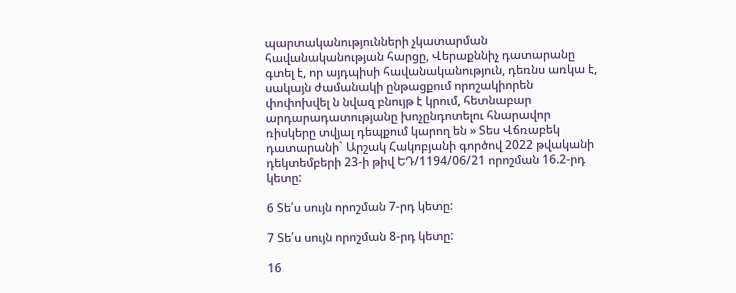պարտականությունների չկատարման հավանականության հարցը, Վերաքննիչ դատարանը գտել է, որ այդպիսի հավանականություն, դեռնս առկա է, սակայն ժամանակի ընթացքում որոշակիորեն փոփոխվել ն նվազ բնույթ է կրում, հետնաբար արդարադատությանը խոչընդոտելու հնարավոր ռիսկերը տվյալ դեպքում կարող են » Տես Վճռաբեկ դատարանի` Արշակ Հակոբյանի գործով 2022 թվականի դեկտեմբերի 23-ի թիվ ԵԴ/1194/06/21 որոշման 16.2-րդ կետը:

6 Տե՛ս սույն որոշման 7-րդ կետը:

7 Տե՛ս սույն որոշման 8-րդ կետը:

16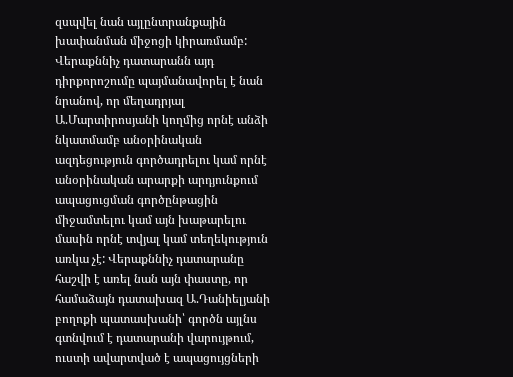զսպվել նան այլընտրանքային խափանման միջոցի կիրառմամբ: Վերաքննիչ դատարանն այդ դիրքորոշումը պայմանավորել է նան նրանով, որ մեղադրյալ Ա.Մարտիրոսյանի կողմից որնէ անձի նկատմամբ անօրինական ազդեցություն գործադրելու կամ որնէ անօրինական արարքի արդյունքում ապացուցման գործընթացին միջամտելու կամ այն խաթարելու մասին որնէ տվյալ կամ տեղեկություն առկա չէ: Վերաքննիչ դատարանը հաշվի է առել նան այն փաստը, որ համաձայն դատախազ Ա.Դանիելյանի բողոքի պատասխանի՝ գործն այլնս գտնվում է դատարանի վարույթում, ուստի ավարտված է ապացույցների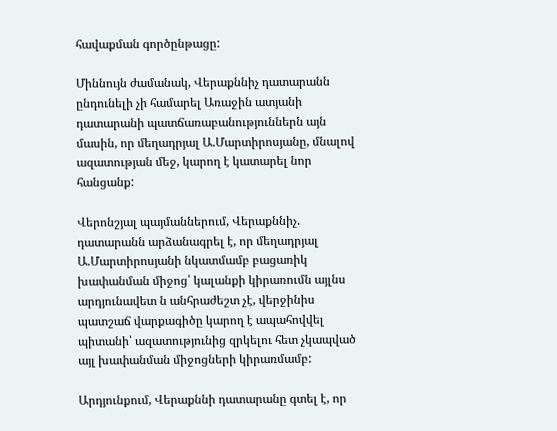հավաքման գործընթացը:

Միննույն ժամանակ, Վերաքննիչ դատարանն ընդունելի չի համարել Առաջին ատյանի դատարանի պատճառաբանություններն այն մասին, որ մեղադրյալ Ա.Մարտիրոսյանը, մնալով ազատության մեջ, կարող է կատարել նոր հանցանք:

Վերոնշյալ պայմաններում, Վերաքննիչ. դատարանն արձանագրել է, որ մեղադրյալ Ա.Մարտիրոսյանի նկատմամբ բացառիկ խափանման միջոց՝ կալանքի կիրառումն այլնս արդյունավետ ն անհրաժեշտ չէ, վերջինիս պատշաճ վարքագիծը կարող է ապահովվել պիտանի՝ ազատությունից զրկելու հետ չկապված այլ խափանման միջոցների կիրառմամբ:

Արդյունքում, Վերաքննի դատարանը գտել է, որ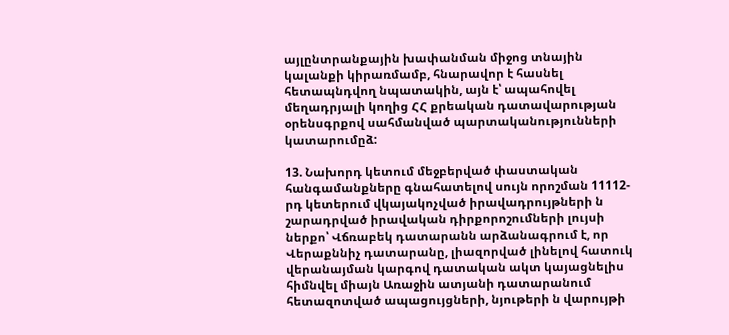այլընտրանքային խափանման միջոց տնային կալանքի կիրառմամբ, հնարավոր է հասնել հետապնդվող նպատակին, այն է՝ ապահովել մեղադրյալի կողից ՀՀ քրեական դատավարության օրենսգրքով սահմանված պարտականությունների կատարումըձ:

13. Նախորդ կետում մեջբերված փաստական հանգամանքները գնահատելով սույն որոշման 11112-րդ կետերում վկայակոչված իրավադրույթների ն շարադրված իրավական դիրքորոշումների լույսի ներքո՝ Վճռաբեկ դատարանն արձանագրում է, որ Վերաքննիչ դատարանը, լիազորված լինելով հատուկ վերանայման կարգով դատական ակտ կայացնելիս հիմնվել միայն Առաջին ատյանի դատարանում հետազոտված ապացույցների, նյութերի ն վարույթի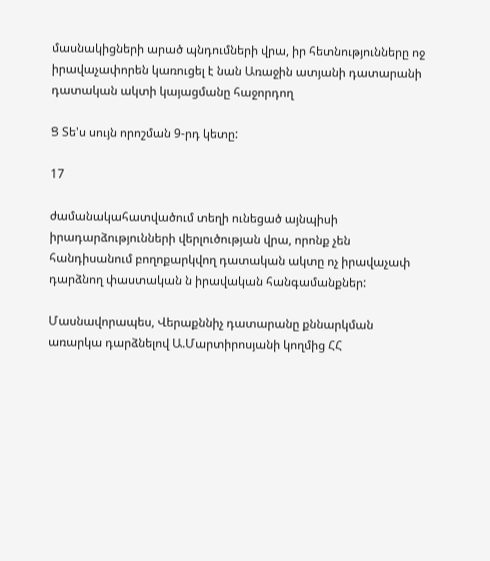մասնակիցների արած պնդումների վրա, իր հետնությունները ոջ իրավաչափորեն կառուցել է նան Առաջին ատյանի դատարանի դատական ակտի կայացմանը հաջորդող

Ց Տե'ս սույն որոշման 9-րդ կետը:

17

ժամանակահատվածում տեղի ունեցած այնպիսի իրադարձությունների վերլուծության վրա, որոնք չեն հանդիսանում բողոքարկվող դատական ակտը ոչ իրավաչափ դարձնող փաստական ն իրավական հանգամանքներ:

Մասնավորապես, Վերաքննիչ դատարանը քննարկման առարկա դարձնելով Ա.Մարտիրոսյանի կողմից ՀՀ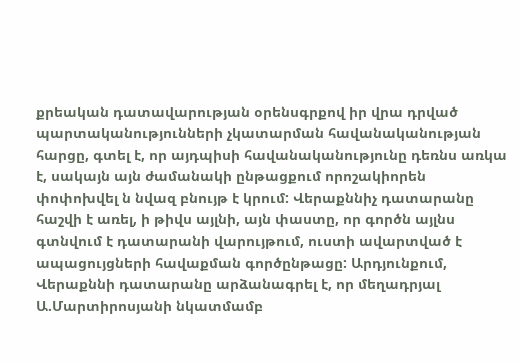քրեական դատավարության օրենսգրքով իր վրա դրված պարտականությունների չկատարման հավանականության հարցը, գտել է, որ այդպիսի հավանականությունը դեռնս առկա է, սակայն այն ժամանակի ընթացքում որոշակիորեն փոփոխվել ն նվազ բնույթ է կրում: Վերաքննիչ դատարանը հաշվի է առել, ի թիվս այլնի, այն փաստը, որ գործն այլնս գտնվում է դատարանի վարույթում, ուստի ավարտված է ապացույցների հավաքման գործընթացը: Արդյունքում, Վերաքննի դատարանը արձանագրել է, որ մեղադրյալ Ա.Մարտիրոսյանի նկատմամբ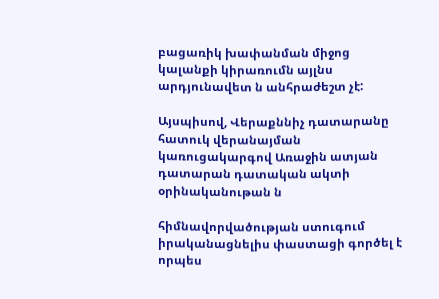բացառիկ խափանման միջոց կալանքի կիրառումն այլնս արդյունավետ ն անհրաժեշտ չէ:

Այսպիսով, Վերաքննիչ դատարանը հատուկ վերանայման կառուցակարգով Առաջին ատյան դատարան դատական ակտի օրինականութան ն

հիմնավորվածության ստուգում իրականացնելիս փաստացի գործել է որպես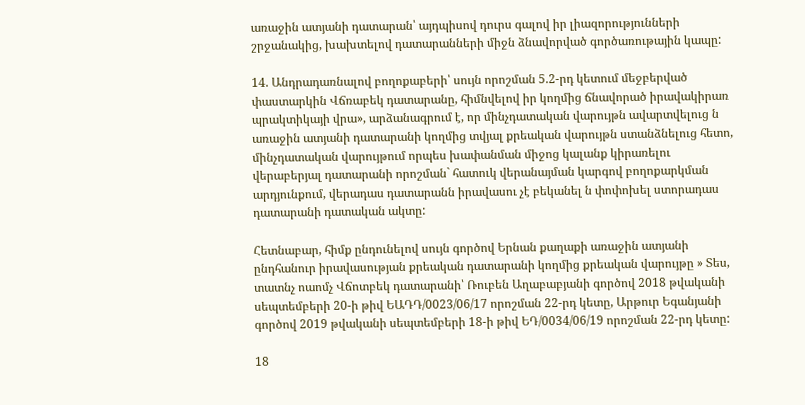առաջին ատյանի դատարան՝ այդպիսով դուրս գալով իր լիազորությունների շրջանակից, խախտելով դատարանների միջն ձնավորված գործառութային կապը:

14. Անդրադառնալով բողոքաբերի՝ սույն որոշման 5.2-րդ կետում մեջբերված փաստարկին Վճռաբեկ դատարանը, հիմնվելով իր կողմից ճնավորած իրավակիրառ պրակտիկայի վրա», արձանագրում է, որ մինչդատական վարույթն ավարտվելուց ն առաջին ատյանի դատարանի կողմից տվյալ քրեական վարույթն ստանձնելուց հետո, մինչդատական վարույթում որպես խափանման միջոց կալանք կիրառելու վերաբերյալ դատարանի որոշման` հատուկ վերանայման կարգով բողոքարկման արդյունքում, վերադաս դատարանն իրավասու չէ բեկանել ն փոփոխել ստորադաս դատարանի դատական ակտը:

Հետնաբար, հիմք ընդունելով սույն գործով Երնան քաղաքի առաջին ատյանի ընդհանուր իրավասության քրեական դատարանի կողմից քրեական վարույթը » Տես, տատնչ ոաոմչ Վճոտբեկ դատարանի՝ Ռուբեն Աղաբաբյանի գործով 2018 թվականի սեպտեմբերի 20-ի թիվ ԵԱԴԴ/0023/06/17 որոշման 22-րդ կետը, Արթուր Եգանյանի գործով 2019 թվականի սեպտեմբերի 18-ի թիվ ԵԴ/0034/06/19 որոշման 22-րդ կետը:

18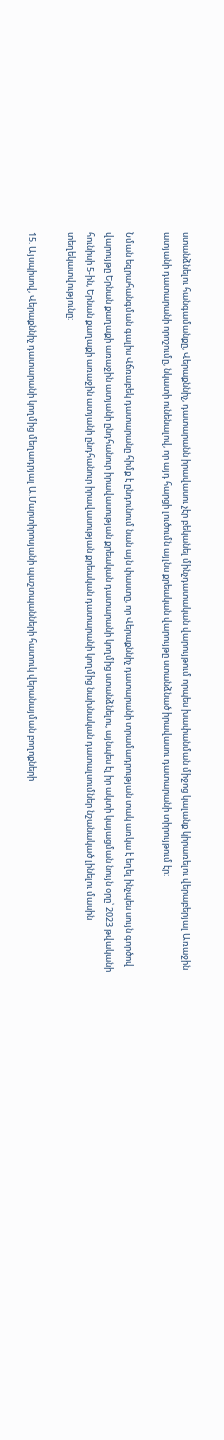ստանձնելու հանգամանքը, Վերաքննիչ, դատարանն իրավասու չէր բեկանել մինչդատական վարույթում որպես խափանման միջոց կալանք կիրառելու վերաբերյալ Առաջին ատյանի դատարանի որոշումը, նկատի ունենալով, որ այդ հարցի լուծումն այլնս քրեական վարույթը ստանձնած իրավասու դատարանի տիրույթում էր:

Նման եզրահանգման գալիս Վճռաբեկ դատարանը հիմք է ընդունում նան այն փաստը, որ Վերաքննիչ դատարանի տրամադրության տակ առկա է եղել ինչպես սույն գործով վարույթը Երնան քաղաքի առաջին ատյանի ընդհանուր իրավասության քրեական դատարանի կողմից ստանձնելու, այնպես էլ իր ակտի կայացման նույն օրը՝ 2023 թվականի հունիսի 5-ին, Երնան քաղաքի առաջին ատյանի ընդհանուր իրավասության քրեական դատարանի կողմից նախնական դատալսումներ նշանակած լինելու մասին տեղեկատվությունը:

15. Այսպիսով, Վերաքննիչ դատարանի կողմից մեղադրյալ Ա.Մարտիրոսյանի պաշտպանների հատուկ վերանայման բողոքների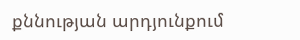քննության արդյունքում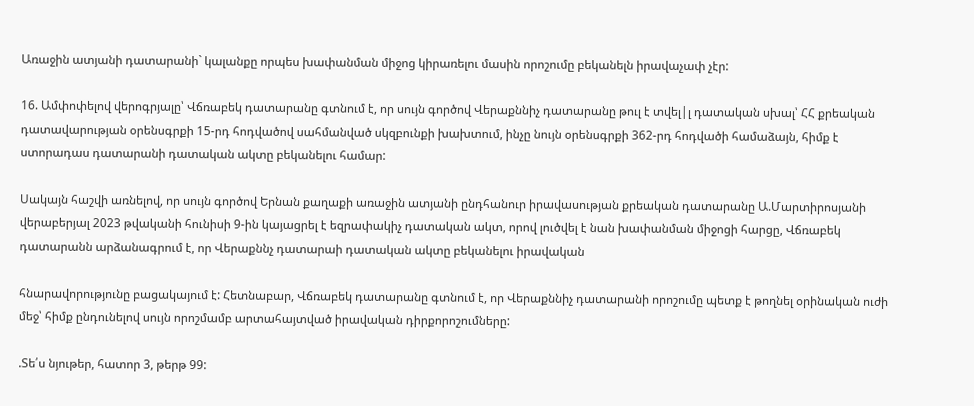Առաջին ատյանի դատարանի` կալանքը որպես խափանման միջոց կիրառելու մասին որոշումը բեկանելն իրավաչափ չէր:

16. Ամփոփելով վերոգրյալը՝ Վճռաբեկ դատարանը գտնում է, որ սույն գործով Վերաքննիչ դատարանը թուլ է տվել|լ դատական սխալ՝ ՀՀ քրեական դատավարության օրենսգրքի 15-րդ հոդվածով սահմանված սկզբունքի խախտում, ինչը նույն օրենսգրքի 362-րդ հոդվածի համաձայն, հիմք է ստորադաս դատարանի դատական ակտը բեկանելու համար:

Սակայն հաշվի առնելով, որ սույն գործով Երնան քաղաքի առաջին ատյանի ընդհանուր իրավասության քրեական դատարանը Ա.Մարտիրոսյանի վերաբերյալ 2023 թվականի հունիսի 9-ին կայացրել է եզրափակիչ դատական ակտ, որով լուծվել է նան խափանման միջոցի հարցը, Վճռաբեկ դատարանն արձանագրում է, որ Վերաքննչ դատարաի դատական ակտը բեկանելու իրավական

հնարավորությունը բացակայում է: Հետնաբար, Վճռաբեկ դատարանը գտնում է, որ Վերաքննիչ դատարանի որոշումը պետք է թողնել օրինական ուժի մեջ՝ հիմք ընդունելով սույն որոշմամբ արտահայտված իրավական դիրքորոշումները:

.Տե՛ս նյութեր, հատոր 3, թերթ 99: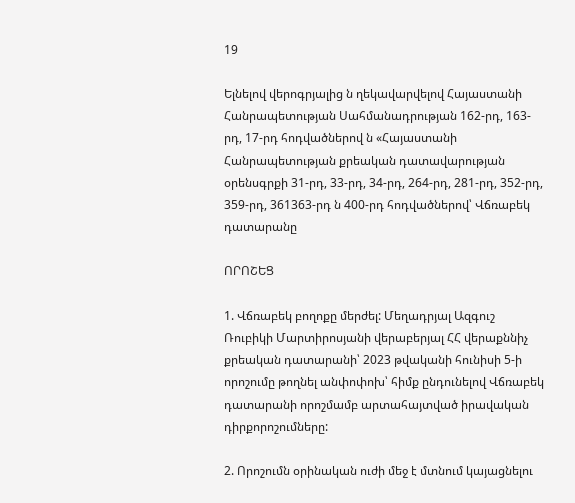19

Ելնելով վերոգրյալից ն ղեկավարվելով Հայաստանի Հանրապետության Սահմանադրության 162-րդ, 163-րդ, 17-րդ հոդվածներով ն «Հայաստանի Հանրապետության քրեական դատավարության օրենսգրքի 31-րդ, 33-րդ, 34-րդ, 264-րդ, 281-րդ, 352-րդ, 359-րդ, 361363-րդ ն 400-րդ հոդվածներով՝ Վճռաբեկ դատարանը

ՈՐՈՇԵՑ

1. Վճռաբեկ բողոքը մերժել: Մեղադրյալ Ազգուշ Ռուբիկի Մարտիրոսյանի վերաբերյալ ՀՀ վերաքննիչ քրեական դատարանի՝ 2023 թվականի հունիսի 5-ի որոշումը թողնել անփոփոխ՝ հիմք ընդունելով Վճռաբեկ դատարանի որոշմամբ արտահայտված իրավական դիրքորոշումները:

2. Որոշումն օրինական ուժի մեջ է մտնում կայացնելու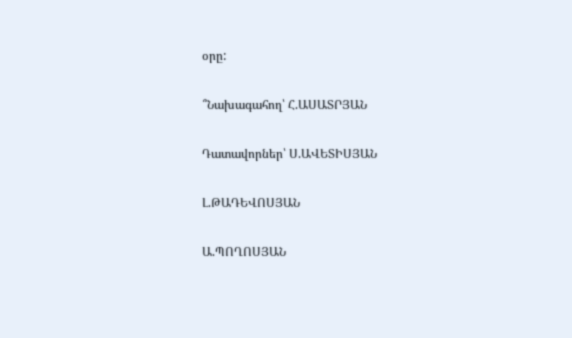օրը:

՞Նախագահող՝ Հ.ԱՍԱՏՐՅԱՆ

Դատավորներ՝ Ս.ԱՎԵՏԻՍՅԱՆ

Լ.ԹԱԴԵՎՈՍՅԱՆ

Ա.ՊՈՂՈՍՅԱՆ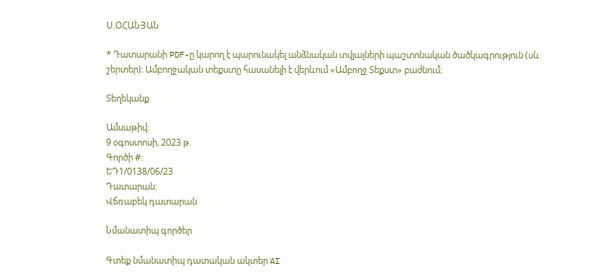Ս.ՕՀԱՆՅԱՆ

* Դատարանի PDF-ը կարող է պարունակել անձնական տվյալների պաշտոնական ծածկագրություն (սև շերտեր)։ Ամբողջական տեքստը հասանելի է վերևում «Ամբողջ Տեքստ» բաժնում։

Տեղեկանք

Ամսաթիվ:
9 օգոստոսի, 2023 թ.
Գործի #:
ԵԴ1/0138/06/23
Դատարան:
Վճռաբեկ դատարան

Նմանատիպ գործեր

Գտեք նմանատիպ դատական ակտեր AI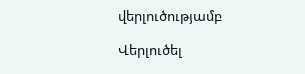վերլուծությամբ

Վերլուծել